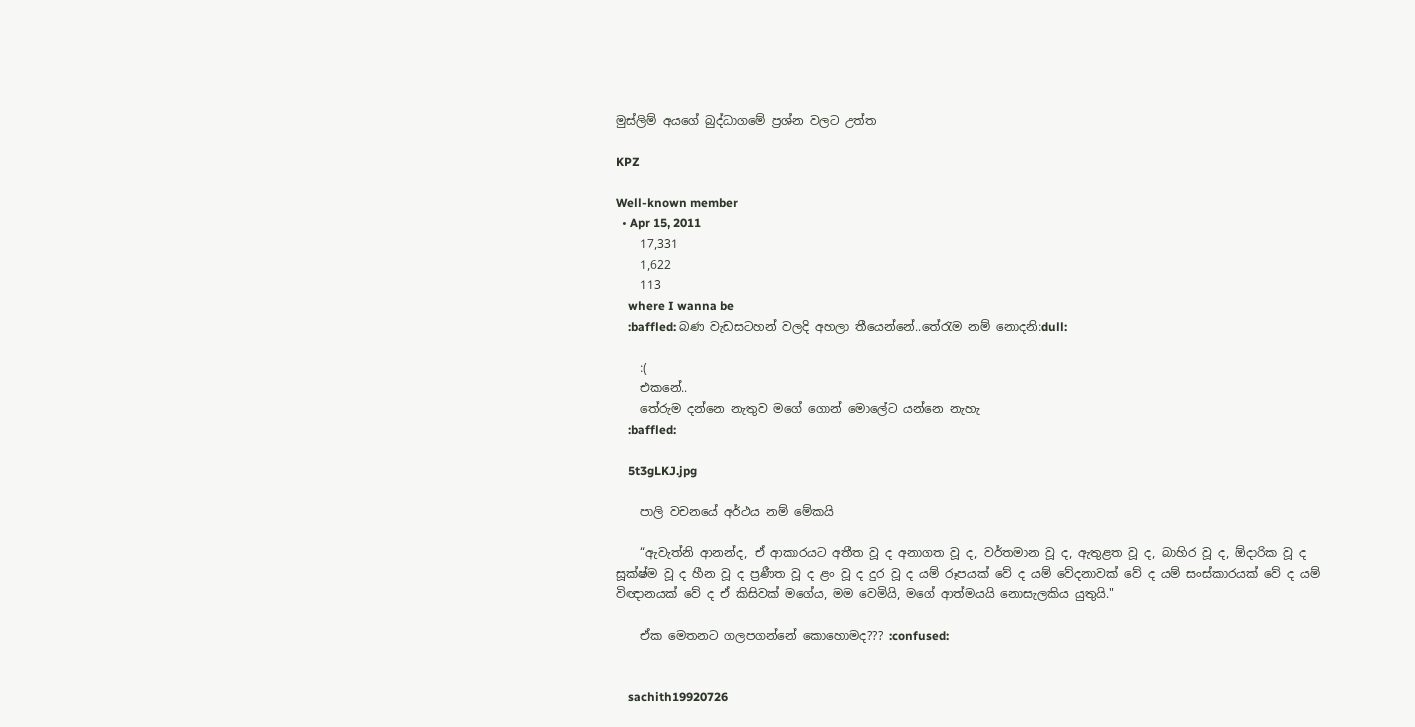මුස්ලිම් අයගේ බුද්ධාගමේ ප්‍රශ්න වලට උත්ත

KPZ

Well-known member
  • Apr 15, 2011
    17,331
    1,622
    113
    where I wanna be
    :baffled: බණ වැඩසටහන් වලදි අහලා තීයෙන්නේ..තේරැම නම් නොදනි:dull:

    :(
    එකනේ..
    තේරුම දන්නෙ නැතුව මගේ ගොන් මොලේට යන්නෙ නැහැ
    :baffled:

    5t3gLKJ.jpg

    පාලි වචනයේ අර්ථය නම් මේකයි

    “ඇවැත්නි ආනන්ද, ඒ ආකාරයට අතීත වූ ද අනාගත වූ ද, වර්තමාන වූ ද, ඇතුළත වූ ද, බාහිර වූ ද, ඕදාරික වූ ද සූක්ෂ්ම වූ ද හීන වූ ද ප්‍රණීත වූ ද ළං වූ ද දුර වූ ද යම් රූපයක් වේ ද යම් වේදනාවක් වේ ද යම් සංස්කාරයක් වේ ද යම් විඥානයක් වේ ද ඒ කිසිවක් මගේය, මම වෙමියි, මගේ ආත්මයයි නොසැලකිය යුතුයි."

    ඒක මෙතනට ගලපගන්නේ කොහොමද??? :confused:


    sachith19920726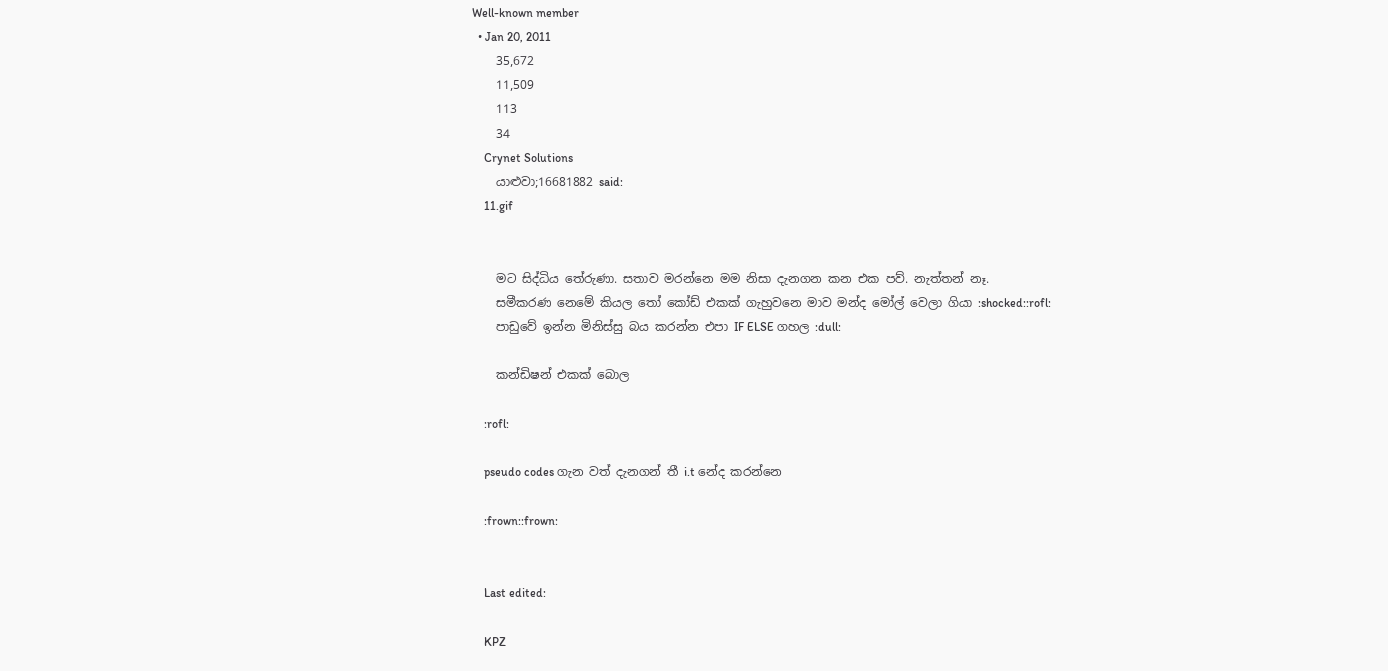Well-known member
  • Jan 20, 2011
    35,672
    11,509
    113
    34
    Crynet Solutions
    යාළුවා;16681882 said:
    11.gif


    මට සිද්ධිය තේරුණා. සතාව මරන්නෙ මම නිසා දැනගන කන එක පව්. නැත්තන් නෑ.
    සමීකරණ නෙමේ කියල තෝ කෝඩ් එකක් ගැහුවනෙ මාව මන්ද මෝල් වෙලා ගියා :shocked::rofl:
    පාඩුවේ ඉන්න මිනිස්සු බය කරන්න එපා IF ELSE ගහල :dull:

    කන්ඩිෂන් එකක් බොල

    :rofl:

    pseudo codes ගැන වත් දැනගන් තී i.t නේද කරන්නෙ

    :frown::frown:


    Last edited:

    KPZ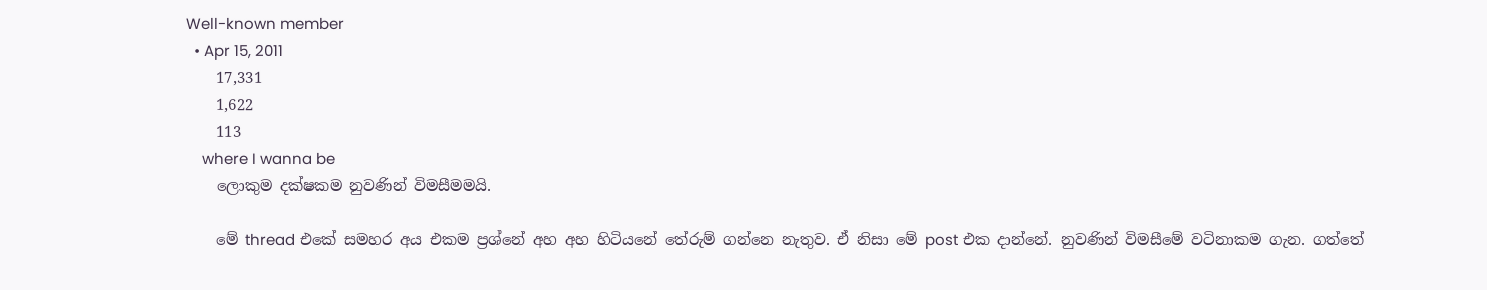Well-known member
  • Apr 15, 2011
    17,331
    1,622
    113
    where I wanna be
    ලොකුම දක්ෂකම නුවණින් විමසීමමයි.

    මේ thread එකේ සමහර අය එකම ප්‍රශ්නේ අහ අහ හිටියනේ තේරුම් ගන්නෙ නැතුව. ඒ නිසා මේ post එක දාන්නේ. නුවණින් විමසීමේ වටිනාකම ගැන. ගත්තේ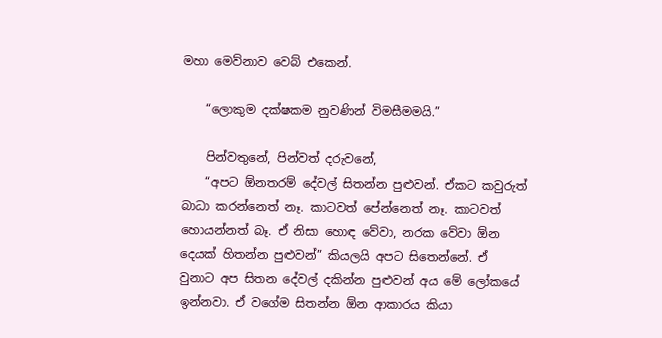මහා මෙව්නාව වෙබ් එකෙන්.

    “ලොකුම දක්ෂකම නුවණින් විමසීමමයි.”

    පින්වතුනේ, පින්වත් දරුවනේ,
    “අපට ඕනතරම් දේවල් සිතන්න පුළුවන්. ඒකට කවුරුත් බාධා කරන්නෙත් නෑ. කාටවත් පේන්නෙත් නෑ. කාටවත් හොයන්නත් බෑ. ඒ නිසා හොඳ වේවා, නරක වේවා ඕන දෙයක් හිතන්න පුළුවන්” කියලයි අපට සිතෙන්නේ. ඒ වුනාට අප සිතන දේවල් දකින්න පුළුවන් අය මේ ලෝකයේ ඉන්නවා. ඒ වගේම සිතන්න ඕන ආකාරය කියා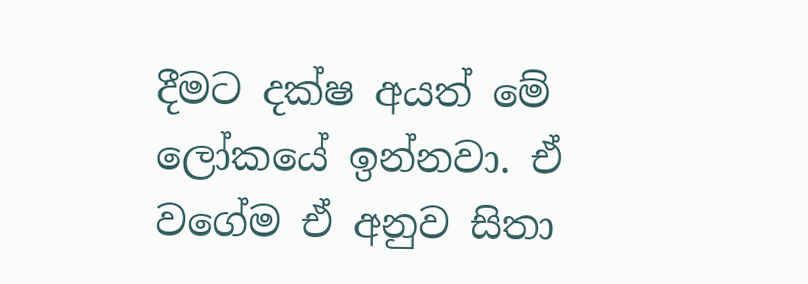දීමට දක්ෂ අයත් මේ ලෝකයේ ඉන්නවා. ඒ වගේම ඒ අනුව සිතා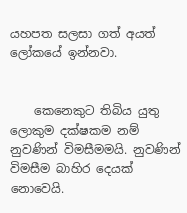යහපත සලසා ගත් අයත් ලෝකයේ ඉන්නවා.


    කෙනෙකුට තිබිය යුතු ලොකුම දක්ෂකම නම් නුවණින් විමසීමමයි. නුවණින් විමසීම බාහිර දෙයක් නොවෙයි.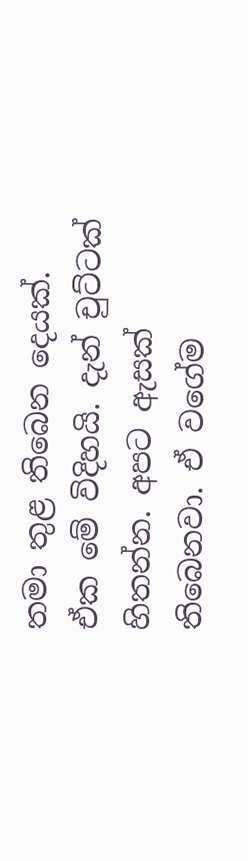තමා තුළ තිබෙන දෙයක්. ඒක මේ විදිහයි. දැන් චුට්ටක් හිතන්න. අපට ඇසක් තිබෙනවා. ඒ වගේම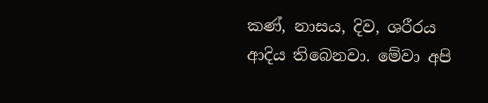කණ්, නාසය, දිව, ශරීරය ආදිය තිබෙනවා. මේවා අපි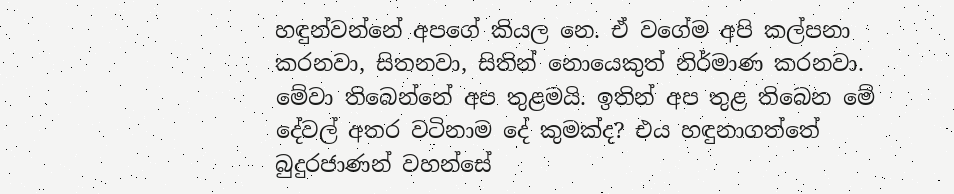හඳුන්වන්නේ අපගේ කියල නෙ. ඒ වගේම අපි කල්පනා කරනවා, සිතනවා, සිතින් නොයෙකුත් නිර්මාණ කරනවා. මේවා තිබෙන්නේ අප තුළමයි. ඉතින් අප තුළ තිබෙන මේ දේවල් අතර වටිනාම දේ කුමක්ද? එය හඳුනාගත්තේ බුදුරජාණන් වහන්සේ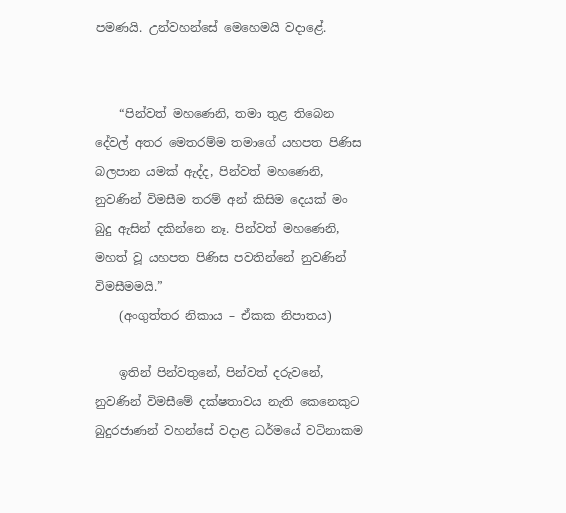පමණයි. උන්වහන්සේ මෙහෙමයි වදාළේ.


    “පින්වත් මහණෙනි, තමා තුළ තිබෙන දේවල් අතර මෙතරම්ම තමාගේ යහපත පිණිස බලපාන යමක් ඇද්ද, පින්වත් මහණෙනි, නුවණින් විමසීම තරම් අන් කිසිම දෙයක් මං බුදු ඇසින් දකින්නෙ නෑ. පින්වත් මහණෙනි, මහත් වූ යහපත පිණිස පවතින්නේ නුවණින් විමසීමමයි.”
    (අංගුත්තර නිකාය – ඒකක නිපාතය)

    ඉතින් පින්වතුනේ, පින්වත් දරුවනේ, නුවණින් විමසීමේ දක්ෂතාවය නැති කෙනෙකුට බුදුරජාණන් වහන්සේ වදාළ ධර්මයේ වටිනාකම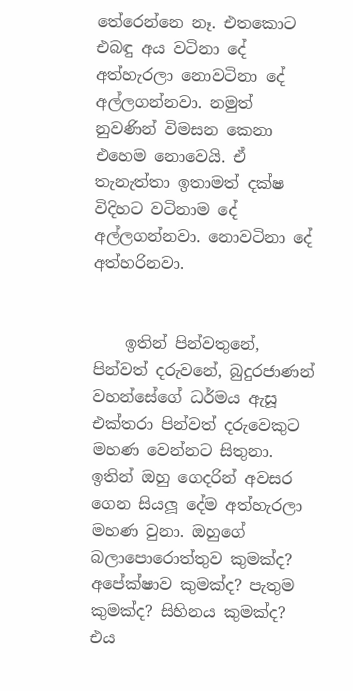තේරෙන්නෙ නෑ. එතකොට එබඳු අය වටිනා දේ අත්හැරලා නොවටිනා දේ අල්ලගන්නවා. නමුත් නුවණින් විමසන කෙනා එහෙම නොවෙයි. ඒ තැනැත්තා ඉතාමත් දක්ෂ විදිහට වටිනාම දේ අල්ලගන්නවා. නොවටිනා දේ අත්හරිනවා.


    ඉතින් පින්වතුනේ, පින්වත් දරුවනේ, බුදුරජාණන් වහන්සේගේ ධර්මය ඇසූ එක්තරා පින්වත් දරුවෙකුට මහණ වෙන්නට සිතුනා. ඉතින් ඔහු ගෙදරින් අවසර ගෙන සියලූ දේම අත්හැරලා මහණ වුනා. ඔහුගේ බලාපොරොත්තුව කුමක්ද? අපේක්ෂාව කුමක්ද? පැතුම කුමක්ද? සිහිනය කුමක්ද? එය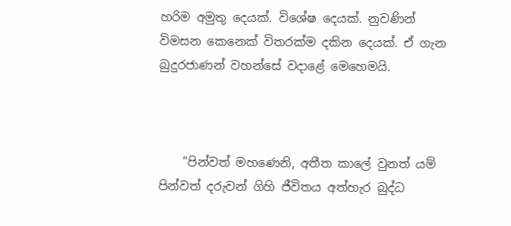හරිම අමුතු දෙයක්. විශේෂ දෙයක්. නුවණින් විමසන කෙනෙක් විතරක්ම දකින දෙයක්. ඒ ගැන බුදුරජාණන් වහන්සේ වදාළේ මෙහෙමයි.



    ”පින්වත් මහණෙනි, අතීත කාලේ වුනත් යම් පින්වත් දරුවන් ගිහි ජීවිතය අත්හැර බුද්ධ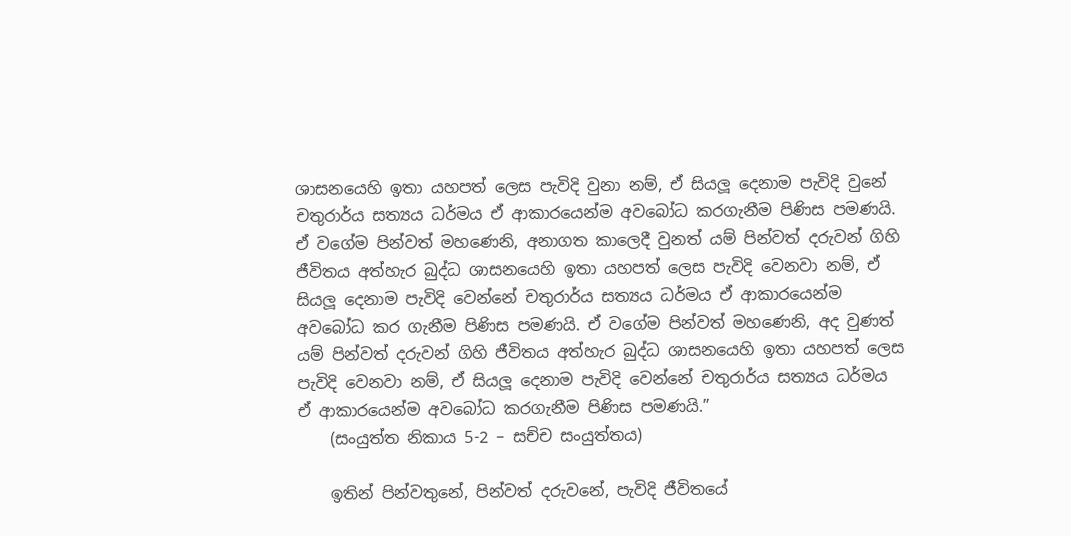ශාසනයෙහි ඉතා යහපත් ලෙස පැවිදි වුනා නම්, ඒ සියලූ දෙනාම පැවිදි වුනේ චතුරාර්ය සත්‍යය ධර්මය ඒ ආකාරයෙන්ම අවබෝධ කරගැනීම පිණිස පමණයි. ඒ වගේම පින්වත් මහණෙනි, අනාගත කාලෙදී වුනත් යම් පින්වත් දරුවන් ගිහි ජීවිතය අත්හැර බුද්ධ ශාසනයෙහි ඉතා යහපත් ලෙස පැවිදි වෙනවා නම්, ඒ සියලූ දෙනාම පැවිදි වෙන්නේ චතුරාර්ය සත්‍යය ධර්මය ඒ ආකාරයෙන්ම අවබෝධ කර ගැනීම පිණිස පමණයි. ඒ වගේම පින්වත් මහණෙනි, අද වුණත් යම් පින්වත් දරුවන් ගිහි ජීවිතය අත්හැර බුද්ධ ශාසනයෙහි ඉතා යහපත් ලෙස පැවිදි වෙනවා නම්, ඒ සියලූ දෙනාම පැවිදි වෙන්නේ චතුරාර්ය සත්‍යය ධර්මය ඒ ආකාරයෙන්ම අවබෝධ කරගැනීම පිණිස පමණයි.”
    (සංයුත්ත නිකාය 5-2 – සච්ච සංයුත්තය)

    ඉතින් පින්වතුනේ, පින්වත් දරුවනේ, පැවිදි ජීවිතයේ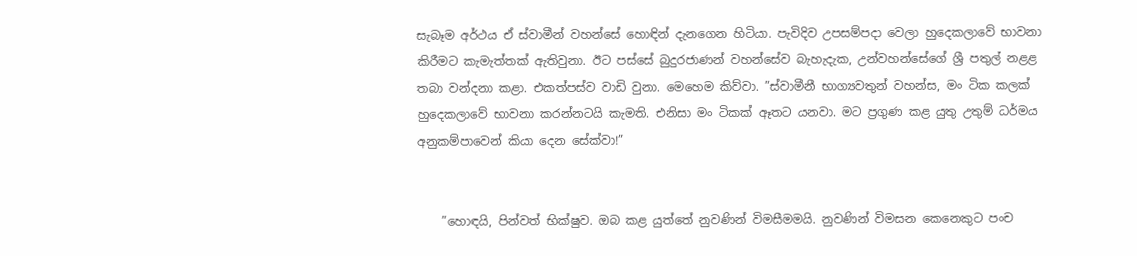සැබෑම අර්ථය ඒ ස්වාමීන් වහන්සේ හොඳින් දැනගෙන හිටියා. පැවිදිව උපසම්පදා වෙලා හුදෙකලාවේ භාවනා කිරීමට කැමැත්තක් ඇතිවුනා. ඊට පස්සේ බුදුරජාණන් වහන්සේව බැහැදැක, උන්වහන්සේගේ ශ්‍රී පතුල් නළළ තබා වන්දනා කළා. එකත්පස්ව වාඩි වුනා. මෙහෙම කිව්වා. ”ස්වාමීනී භාග්‍යවතුන් වහන්ස, මං ටික කලක් හුදෙකලාවේ භාවනා කරන්නටයි කැමති. එනිසා මං ටිකක් ඈතට යනවා. මට ප්‍රගුණ කළ යුතු උතුම් ධර්මය අනුකම්පාවෙන් කියා දෙන සේක්වා!”


    ”හොඳයි, පින්වත් භික්ෂුව. ඔබ කළ යුත්තේ නුවණින් විමසීමමයි. නුවණින් විමසන කෙනෙකුට පංච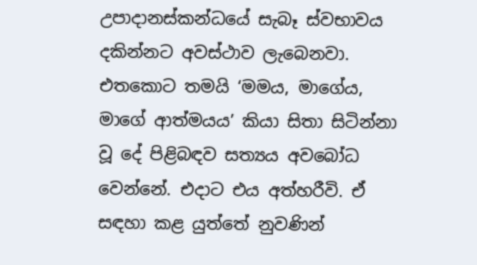උපාදානස්කන්ධයේ සැබෑ ස්වභාවය දකින්නට අවස්ථාව ලැබෙනවා. එතකොට තමයි ‘මමය, මාගේය, මාගේ ආත්මයය’ කියා සිතා සිටින්නා වූ දේ පිළිබඳව සත්‍යය අවබෝධ වෙන්නේ. එදාට එය අත්හරීවි. ඒ සඳහා කළ යුත්තේ නුවණින්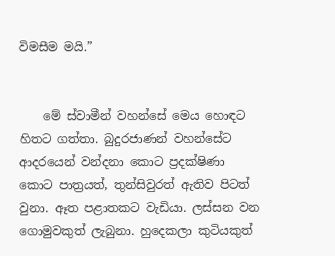විමසීම මයි.”


    මේ ස්වාමීන් වහන්සේ මෙය හොඳට හිතට ගත්තා. බුදුරජාණන් වහන්සේට ආදරයෙන් වන්දනා කොට ප්‍රදක්ෂිණා කොට පාත්‍රයත්, තුන්සිවුරත් ඇතිව පිටත් වුනා. ඈත පළාතකට වැඩියා. ලස්සන වන ගොමුවකුත් ලැබුනා. හුදෙකලා කුටියකුත්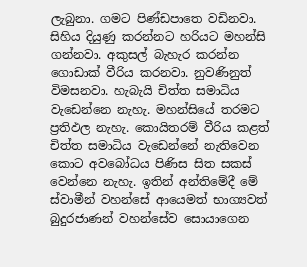ලැබුනා. ගමට පිණ්ඩපාතෙ වඩිනවා. සිහිය දියුණු කරන්නට හරියට මහන්සි ගන්නවා. අකුසල් බැහැර කරන්න ගොඩාක් වීරිය කරනවා. නුවණිනුත් විමසනවා. හැබැයි චිත්ත සමාධිය වැඩෙන්නෙ නැහැ. මහන්සියේ තරමට ප්‍රතිඵල නැහැ. කොයිතරම් වීරිය කළත් චිත්ත සමාධිය වැඩෙන්නේ නැතිවෙන කොට අවබෝධය පිණිස සිත සකස් වෙන්නෙ නැහැ. ඉතින් අන්තිමේදී මේ ස්වාමීන් වහන්සේ ආයෙමත් භාග්‍යවත් බුදුරජාණන් වහන්සේව සොයාගෙන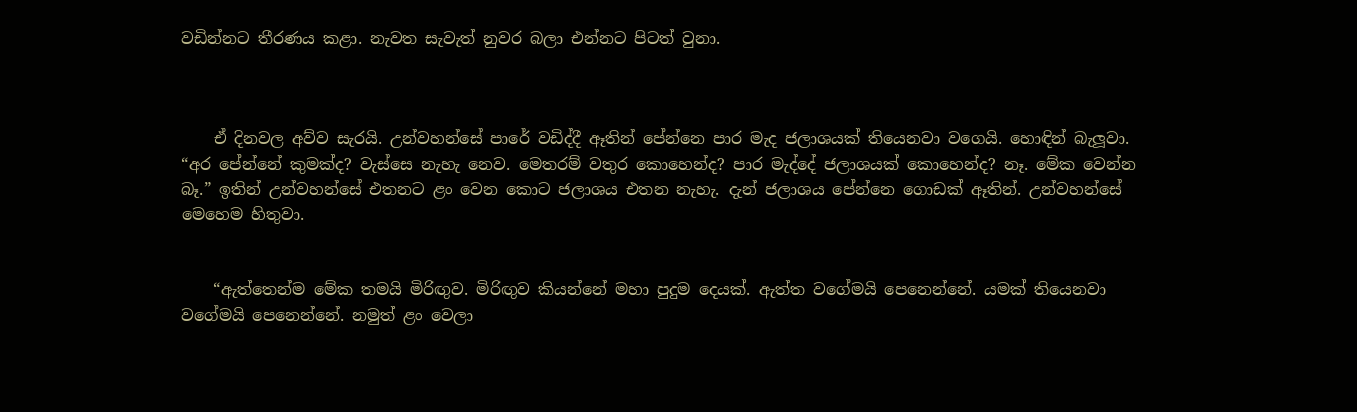වඩින්නට තීරණය කළා. නැවත සැවැත් නුවර බලා එන්නට පිටත් වුනා.



    ඒ දිනවල අව්ව සැරයි. උන්වහන්සේ පාරේ වඩිද්දී ඈතින් පේන්නෙ පාර මැද ජලාශයක් තියෙනවා වගෙයි. හොඳින් බැලූවා. “අර පේන්නේ කුමක්ද? වැස්සෙ නැහැ නෙව. මෙතරම් වතුර කොහෙන්ද? පාර මැද්දේ ජලාශයක් කොහෙන්ද? නෑ. මේක වෙන්න බෑ.” ඉතින් උන්වහන්සේ එතනට ළං වෙන කොට ජලාශය එතන නැහැ. දැන් ජලාශය පේන්නෙ ගොඩක් ඈතින්. උන්වහන්සේ මෙහෙම හිතුවා.


    “ඇත්තෙන්ම මේක තමයි මිරිඟුව. මිරිඟුව කියන්නේ මහා පුදුම දෙයක්. ඇත්ත වගේමයි පෙනෙන්නේ. යමක් තියෙනවා වගේමයි පෙනෙන්නේ. නමුත් ළං වෙලා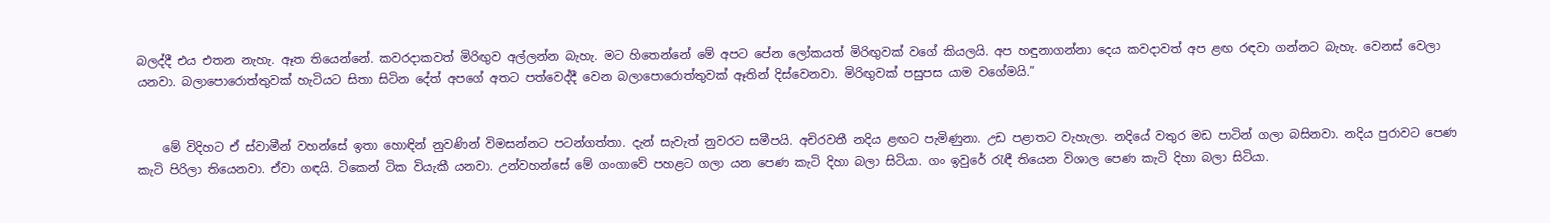බලද්දී එය එතන නැහැ. ඈත තියෙන්නේ. කවරදාකවත් මිරිඟුව අල්ලන්න බැහැ. මට හිතෙන්නේ මේ අපට පේන ලෝකයත් මිරිඟුවක් වගේ කියලයි. අප හඳුනාගන්නා දෙය කවදාවත් අප ළඟ රඳවා ගන්නට බැහැ. වෙනස් වෙලා යනවා. බලාපොරොත්තුවක් හැටියට සිතා සිටින දේත් අපගේ අතට පත්වෙද්දී වෙන බලාපොරොත්තුවක් ඈතින් දිස්වෙනවා. මිරිඟුවක් පසුපස යාම වගේමයි.”


    මේ විදිහට ඒ ස්වාමීන් වහන්සේ ඉතා හොඳින් නුවණින් විමසන්නට පටන්ගත්තා. දැන් සැවැත් නුවරට සමීපයි. අචිරවතී නදිය ළඟට පැමිණුනා. උඩ පළාතට වැහැලා. නදියේ වතුර මඩ පාටින් ගලා බසිනවා. නදිය පුරාවට පෙණ කැටි පිරිලා තියෙනවා. ඒවා ගඳයි. ටිකෙන් ටික වියැකී යනවා. උන්වහන්සේ මේ ගංගාවේ පහළට ගලා යන පෙණ කැටි දිහා බලා සිටියා. ගං ඉවුරේ රැඳී තියෙන විශාල පෙණ කැටි දිහා බලා සිටියා.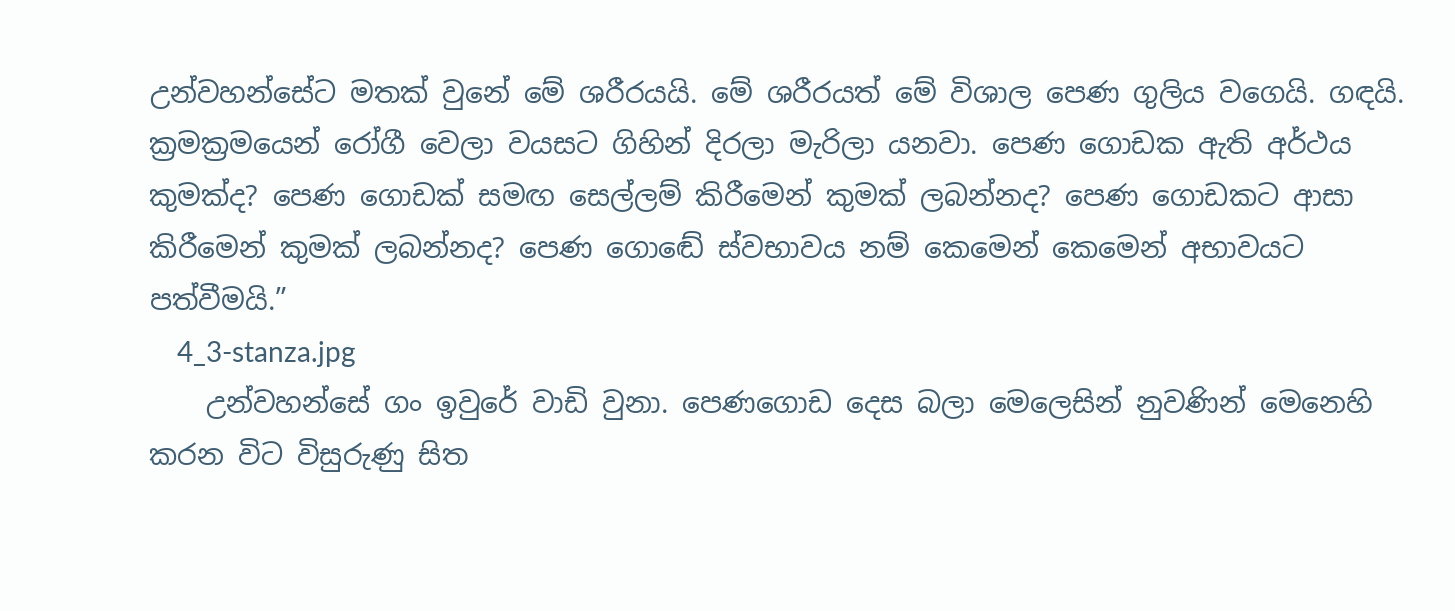උන්වහන්සේට මතක් වුනේ මේ ශරීරයයි. මේ ශරීරයත් මේ විශාල පෙණ ගුලිය වගෙයි. ගඳයි. ක්‍රමක්‍රමයෙන් රෝගී වෙලා වයසට ගිහින් දිරලා මැරිලා යනවා. පෙණ ගොඩක ඇති අර්ථය කුමක්ද? පෙණ ගොඩක් සමඟ සෙල්ලම් කිරීමෙන් කුමක් ලබන්නද? පෙණ ගොඩකට ආසා කිරීමෙන් කුමක් ලබන්නද? පෙණ ගොඬේ ස්වභාවය නම් කෙමෙන් කෙමෙන් අභාවයට පත්වීමයි.”
    4_3-stanza.jpg
    උන්වහන්සේ ගං ඉවුරේ වාඩි වුනා. පෙණගොඩ දෙස බලා මෙලෙසින් නුවණින් මෙනෙහි කරන විට විසුරුණු සිත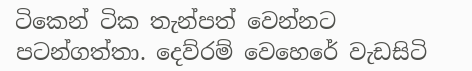ටිකෙන් ටික තැන්පත් වෙන්නට පටන්ගත්තා. දෙව්රම් වෙහෙරේ වැඩසිටි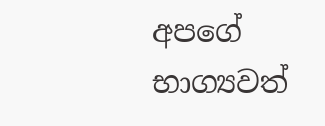අපගේ භාග්‍යවත්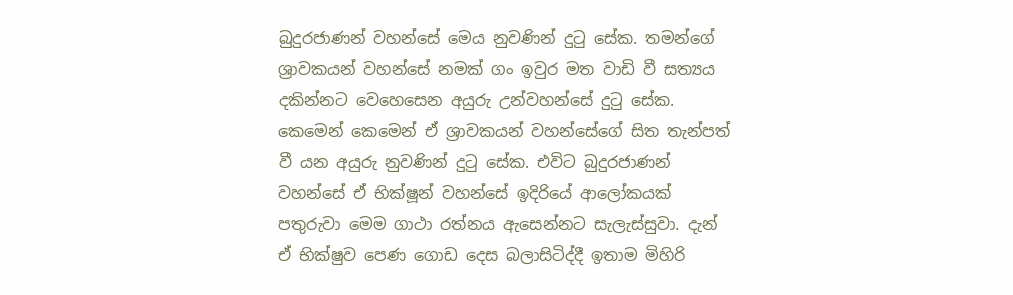බුදුරජාණන් වහන්සේ මෙය නුවණින් දුටු සේක. තමන්ගේ ශ්‍රාවකයන් වහන්සේ නමක් ගං ඉවුර මත වාඩි වී සත්‍යය දකින්නට වෙහෙසෙන අයුරු උන්වහන්සේ දුටු සේක. කෙමෙන් කෙමෙන් ඒ ශ්‍රාවකයන් වහන්සේගේ සිත තැන්පත් වී යන අයුරු නුවණින් දුටු සේක. එවිට බුදුරජාණන් වහන්සේ ඒ භික්ෂූන් වහන්සේ ඉදිරියේ ආලෝකයක් පතුරුවා මෙම ගාථා රත්නය ඇසෙන්නට සැලැස්සුවා. දැන් ඒ භික්ෂුව පෙණ ගොඩ දෙස බලාසිටිද්දී ඉතාම මිහිරි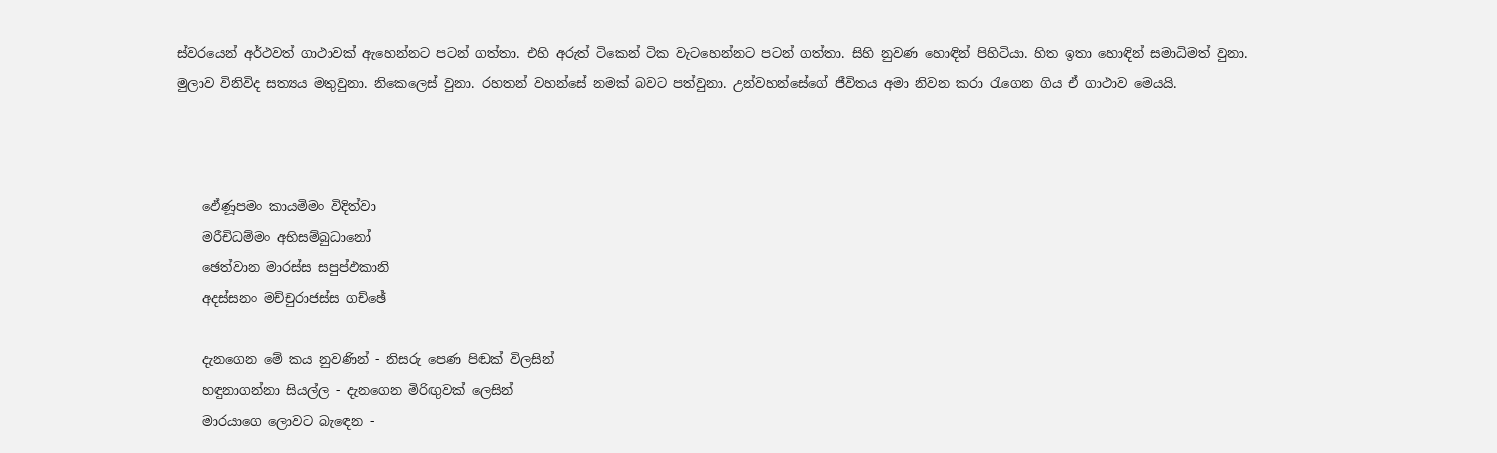ස්වරයෙන් අර්ථවත් ගාථාවක් ඇහෙන්නට පටන් ගත්තා. එහි අරුත් ටිකෙන් ටික වැටහෙන්නට පටන් ගත්තා. සිහි නුවණ හොඳින් පිහිටියා. හිත ඉතා හොඳින් සමාධිමත් වුනා. මුලාව විනිවිද සත්‍යය මතුවුනා. නිකෙලෙස් වුනා. රහතන් වහන්සේ නමක් බවට පත්වුනා. උන්වහන්සේගේ ජීවිතය අමා නිවන කරා රැගෙන ගිය ඒ ගාථාව මෙයයි.



    ඵේණූපමං කායමිමං විදිත්වා
    මරීචිධම්මං අභිසම්බුධානෝ
    ඡෙත්වාන මාරස්ස සපුප්ඵකානි
    අදස්සනං මච්චුරාජස්ස ගච්ඡේ

    දැනගෙන මේ කය නුවණින් - නිසරු පෙණ පිඬක් විලසින්
    හඳුනාගන්නා සියල්ල - දැනගෙන මිරිඟුවක් ලෙසින්
    මාරයාගෙ ලොවට බැඳෙන -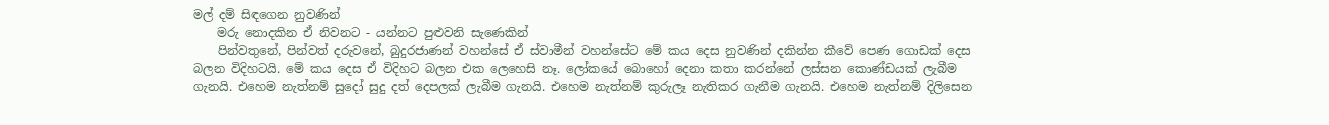මල් දම් සිඳගෙන නුවණින්
    මරු නොදකින ඒ නිවනට - යන්නට පුළුවනි සැණෙකින්
    පින්වතුනේ, පින්වත් දරුවනේ, බුදුරජාණන් වහන්සේ ඒ ස්වාමීන් වහන්සේට මේ කය දෙස නුවණින් දකින්න කීවේ පෙණ ගොඩක් දෙස බලන විදිහටයි. මේ කය දෙස ඒ විදිහට බලන එක ලෙහෙසි නෑ. ලෝකයේ බොහෝ දෙනා කතා කරන්නේ ලස්සන කොණ්ඩයක් ලැබීම ගැනයි. එහෙම නැත්නම් සුදෝ සුදු දත් දෙපලක් ලැබීම ගැනයි. එහෙම නැත්නම් කුරුලෑ නැතිකර ගැනීම ගැනයි. එහෙම නැත්නම් දිලිසෙන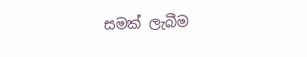සමක් ලැබීම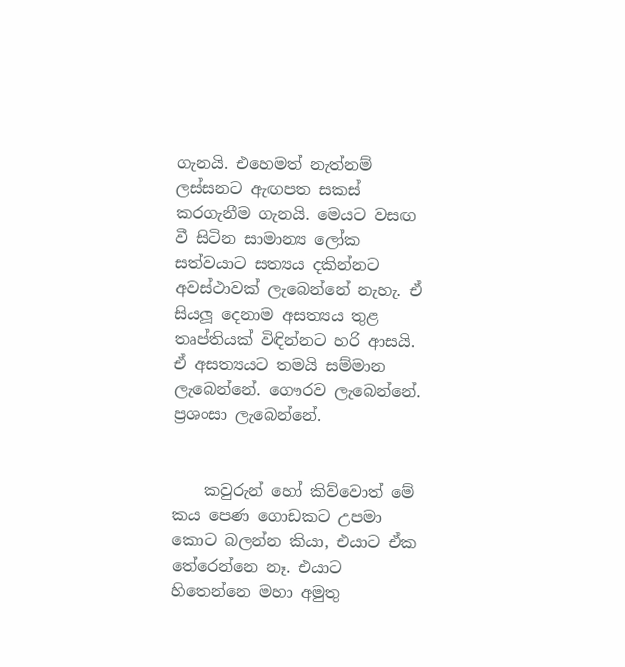ගැනයි. එහෙමත් නැත්නම් ලස්සනට ඇඟපත සකස් කරගැනීම ගැනයි. මෙයට වසඟ වී සිටින සාමාන්‍ය ලෝක සත්වයාට සත්‍යය දකින්නට අවස්ථාවක් ලැබෙන්නේ නැහැ. ඒ සියලූ දෙනාම අසත්‍යය තුළ තෘප්තියක් විඳින්නට හරි ආසයි. ඒ අසත්‍යයට තමයි සම්මාන ලැබෙන්නේ. ගෞරව ලැබෙන්නේ. ප්‍රශංසා ලැබෙන්නේ.


    කවුරුන් හෝ කිව්වොත් මේ කය පෙණ ගොඩකට උපමා කොට බලන්න කියා, එයාට ඒක තේරෙන්නෙ නෑ. එයාට හිතෙන්නෙ මහා අමුතු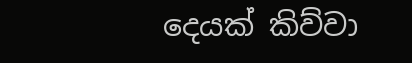දෙයක් කිව්වා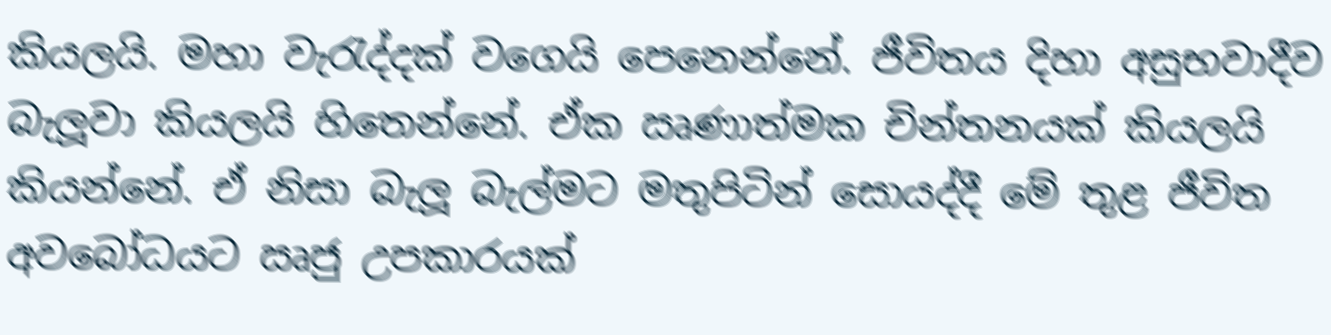කියලයි. මහා වැරැද්දක් වගෙයි පෙනෙන්නේ. ජීවිතය දිහා අසුභවාදීව බැලූවා කියලයි හිතෙන්නේ. ඒක ඍණාත්මක චින්තනයක් කියලයි කියන්නේ. ඒ නිසා බැලූ බැල්මට මතුපිටින් සොයද්දී මේ තුළ ජීවිත අවබෝධයට ඍජු උපකාරයක්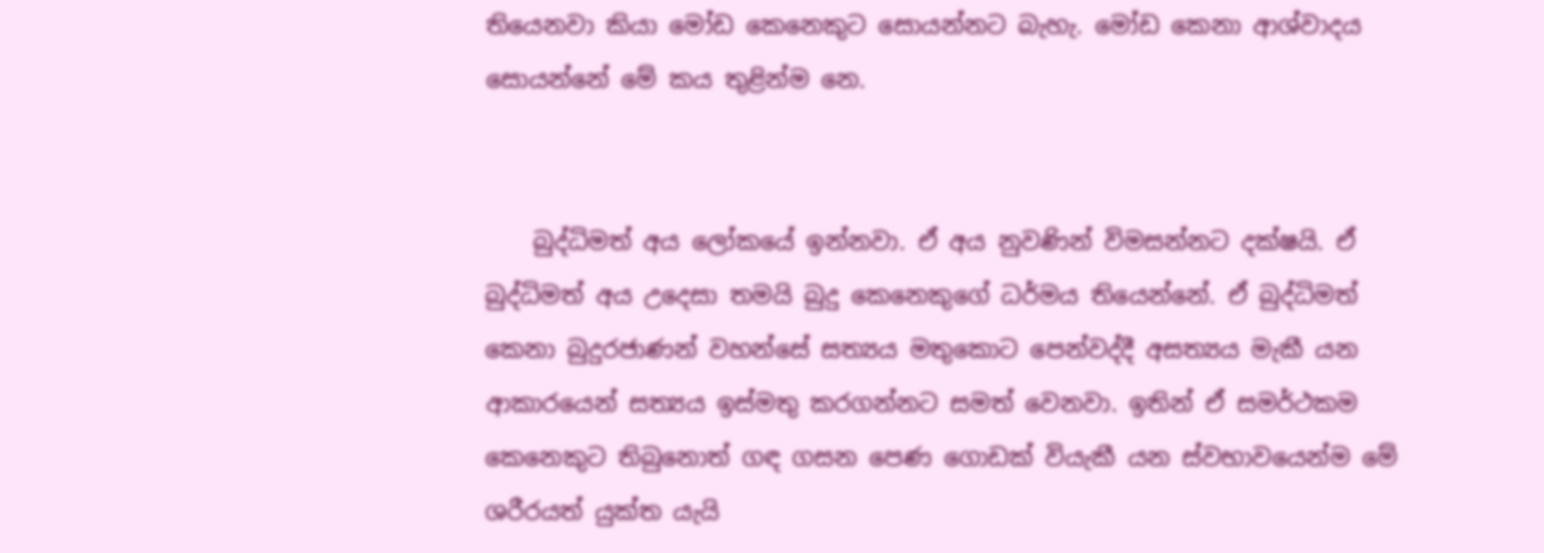තියෙනවා කියා මෝඩ කෙනෙකුට සොයන්නට බැහැ. මෝඩ කෙනා ආශ්වාදය සොයන්නේ මේ කය තුළින්ම නෙ.


    බුද්ධිමත් අය ලෝකයේ ඉන්නවා. ඒ අය නුවණින් විමසන්නට දක්ෂයි. ඒ බුද්ධිමත් අය උදෙසා තමයි බුදු කෙනෙකුගේ ධර්මය තියෙන්නේ. ඒ බුද්ධිමත් කෙනා බුදුරජාණන් වහන්සේ සත්‍යය මතුකොට පෙන්වද්දී අසත්‍යය මැකී යන ආකාරයෙන් සත්‍යය ඉස්මතු කරගන්නට සමත් වෙනවා. ඉතින් ඒ සමර්ථකම කෙනෙකුට තිබුනොත් ගඳ ගසන පෙණ ගොඩක් වියැකී යන ස්වභාවයෙන්ම මේ ශරීරයත් යුක්ත යැයි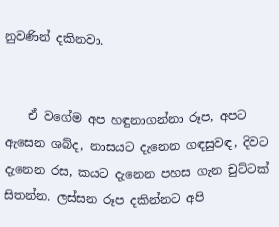නුවණින් දකිනවා.


    ඒ වගේම අප හඳුනාගන්නා රූප, අපට ඇසෙන ශබ්ද, නාසයට දැනෙන ගඳසුවඳ, දිවට දැනෙන රස, කයට දැනෙන පහස ගැන චුට්ටක් සිතන්න. ලස්සන රූප දකින්නට අපි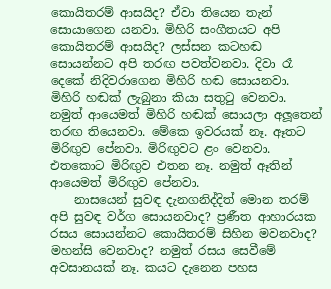කොයිතරම් ආසයිද? ඒවා තියෙන තැන් සොයාගෙන යනවා. මිහිරි සංගීතයට අපි කොයිතරම් ආසයිද? ලස්සන කටහඬ සොයන්නට අපි තරඟ පවත්වනවා. දිවා රෑ දෙකේ නිදිවරාගෙන මිහිරි හඬ සොයනවා. මිහිරි හඬක් ලැබුනා කියා සතුටු වෙනවා. නමුත් ආයෙමත් මිහිරි හඬක් සොයලා අලූතෙන් තරඟ තියෙනවා. මේකෙ ඉවරයක් නෑ. ඈතට මිරිඟුව පේනවා. මිරිඟුවට ළං වෙනවා. එතකොට මිරිඟුව එතන නෑ. නමුත් ඈතින් ආයෙමත් මිරිඟුව පේනවා.
    නාසයෙන් සුවඳ දැනගනිද්දිත් මොන තරම් අපි සුවඳ වර්ග සොයනවාද? ප්‍රණීත ආහාරයක රසය සොයන්නට කොයිතරම් සිහින මවනවාද? මහන්සි වෙනවාද? නමුත් රසය සෙවීමේ අවසානයක් නෑ. කයට දැනෙන පහස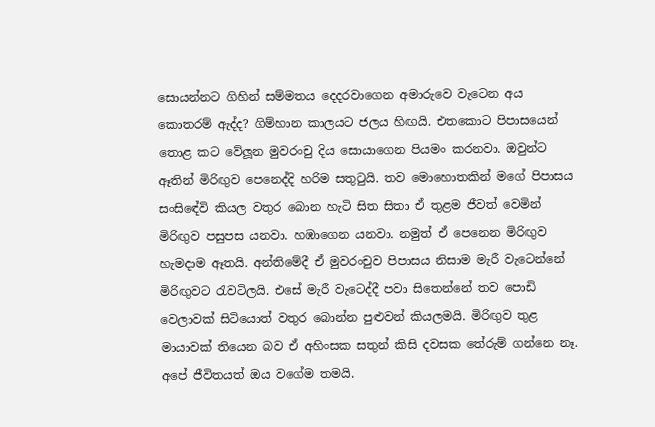සොයන්නට ගිහින් සම්මතය දෙදරවාගෙන අමාරුවෙ වැටෙන අය කොතරම් ඇද්ද? ගිම්හාන කාලයට ජලය හිඟයි. එතකොට පිපාසයෙන් තොළ කට වේලූන මුවරංචු දිය සොයාගෙන පියමං කරනවා. ඔවුන්ට ඈතින් මිරිඟුව පෙනෙද්දි හරිම සතුටුයි. තව මොහොතකින් මගේ පිපාසය සංසිඳේවි කියල වතුර බොන හැටි සිත සිතා ඒ තුළම ජීවත් වෙමින් මිරිඟුව පසුපස යනවා. හඹාගෙන යනවා. නමුත් ඒ පෙනෙන මිරිඟුව හැමදාම ඈතයි. අන්තිමේදී ඒ මුවරංචුව පිපාසය නිසාම මැරී වැටෙන්නේ මිරිඟුවට රැවටිලයි. එසේ මැරී වැටෙද්දී පවා සිතෙන්නේ තව පොඩි වෙලාවක් සිටියොත් වතුර බොන්න පුළුවන් කියලමයි. මිරිඟුව තුළ මායාවක් තියෙන බව ඒ අහිංසක සතුන් කිසි දවසක තේරුම් ගන්නෙ නෑ. අපේ ජීවිතයත් ඔය වගේම තමයි.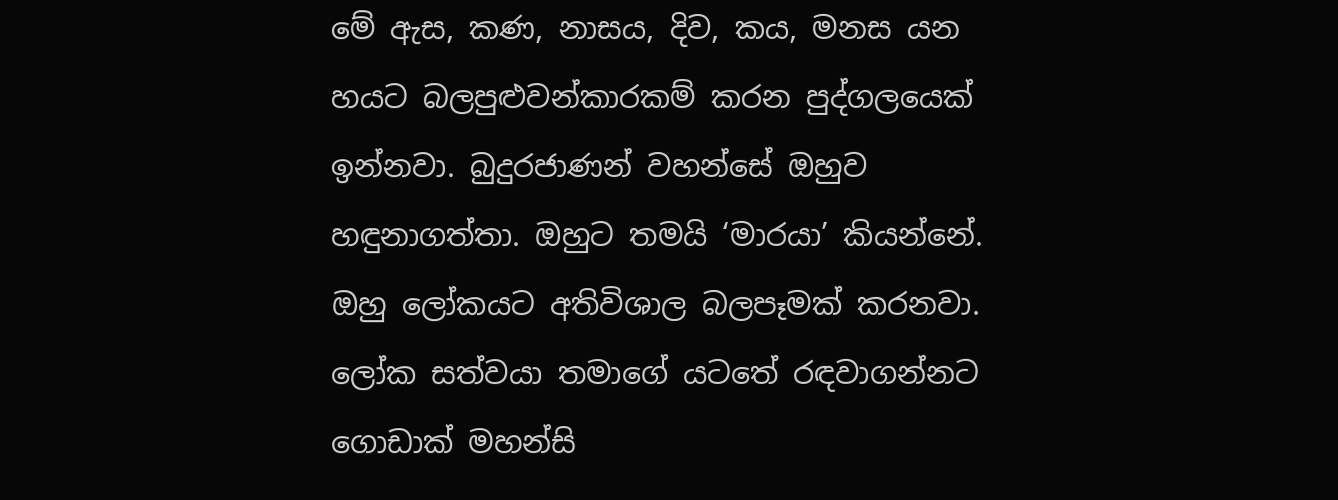මේ ඇස, කණ, නාසය, දිව, කය, මනස යන හයට බලපුළුවන්කාරකම් කරන පුද්ගලයෙක් ඉන්නවා. බුදුරජාණන් වහන්සේ ඔහුව හඳුනාගත්තා. ඔහුට තමයි ‘මාරයා’ කියන්නේ. ඔහු ලෝකයට අතිවිශාල බලපෑමක් කරනවා. ලෝක සත්වයා තමාගේ යටතේ රඳවාගන්නට ගොඩාක් මහන්සි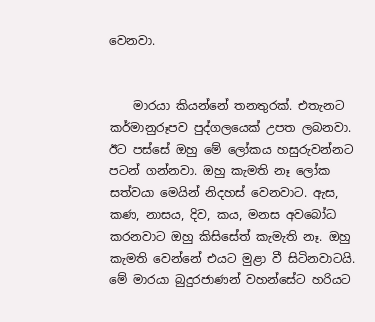වෙනවා.


    මාරයා කියන්නේ තනතුරක්. එතැනට කර්මානුරූපව පුද්ගලයෙක් උපත ලබනවා. ඊට පස්සේ ඔහු මේ ලෝකය හසුරුවන්නට පටන් ගන්නවා. ඔහු කැමති නෑ ලෝක සත්වයා මෙයින් නිදහස් වෙනවාට. ඇස, කණ, නාසය, දිව, කය, මනස අවබෝධ කරනවාට ඔහු කිසිසේත් කැමැති නෑ. ඔහු කැමති වෙන්නේ එයට මුළා වී සිටිනවාටයි. මේ මාරයා බුදුරජාණන් වහන්සේට හරියට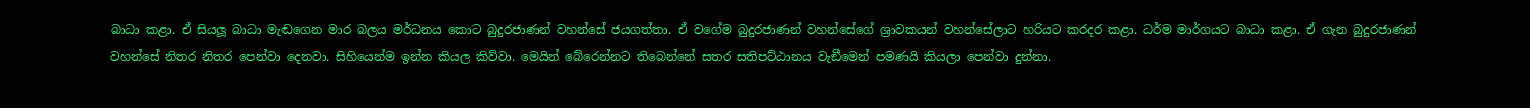බාධා කළා. ඒ සියලූ බාධා මැඬගෙන මාර බලය මර්ධනය කොට බුදුරජාණන් වහන්සේ ජයගත්තා. ඒ වගේම බුදුරජාණන් වහන්සේගේ ශ්‍රාවකයන් වහන්සේලාට හරියට කරදර කළා. ධර්ම මාර්ගයට බාධා කළා. ඒ ගැන බුදුරජාණන් වහන්සේ නිතර නිතර පෙන්වා දෙනවා. සිහියෙන්ම ඉන්න කියල කිව්වා. මෙයින් බේරෙන්නට තිබෙන්නේ සතර සතිපට්ඨානය වැඞීමෙන් පමණයි කියලා පෙන්වා දුන්නා.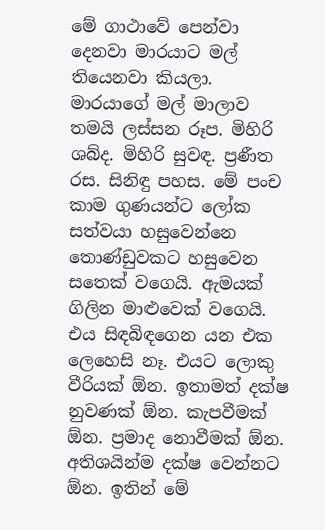මේ ගාථාවේ පෙන්වා දෙනවා මාරයාට මල් තියෙනවා කියලා. මාරයාගේ මල් මාලාව තමයි ලස්සන රූප. මිහිරි ශබ්ද. මිහිරි සුවඳ. ප්‍රණීත රස. සිනිඳු පහස. මේ පංච කාම ගුණයන්ට ලෝක සත්වයා හසුවෙන්නෙ තොණ්ඩුවකට හසුවෙන සතෙක් වගෙයි. ඇමයක් ගිලින මාළුවෙක් වගෙයි. එය සිඳබිඳගෙන යන එක ලෙහෙසි නෑ. එයට ලොකු වීරියක් ඕන. ඉතාමත් දක්ෂ නුවණක් ඕන. කැපවීමක් ඕන. ප්‍රමාද නොවීමක් ඕන. අතිශයින්ම දක්ෂ වෙන්නට ඕන. ඉතින් මේ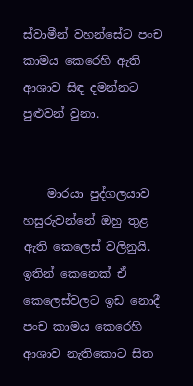ස්වාමීන් වහන්සේට පංච කාමය කෙරෙහි ඇති ආශාව සිඳ දමන්නට පුළුවන් වුනා.


    මාරයා පුද්ගලයාව හසුරුවන්නේ ඔහු තුළ ඇති කෙලෙස් වලිනුයි. ඉතින් කෙනෙක් ඒ කෙලෙස්වලට ඉඩ නොදී පංච කාමය කෙරෙහි ආශාව නැතිකොට සිත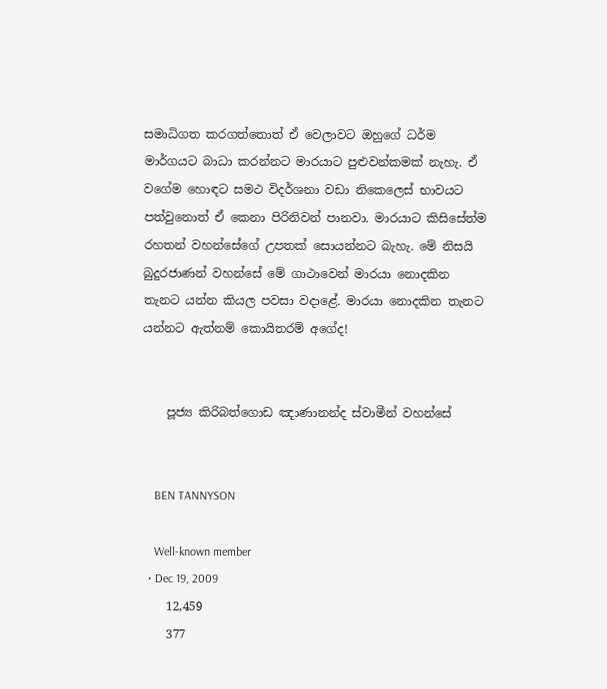සමාධිගත කරගත්තොත් ඒ වෙලාවට ඔහුගේ ධර්ම මාර්ගයට බාධා කරන්නට මාරයාට පුළුවන්කමක් නැහැ. ඒ වගේම හොඳට සමථ විදර්ශනා වඩා නිකෙලෙස් භාවයට පත්වුනොත් ඒ කෙනා පිරිනිවන් පානවා. මාරයාට කිසිසේත්ම රහතන් වහන්සේගේ උපතක් සොයන්නට බැහැ. මේ නිසයි බුදුරජාණන් වහන්සේ මේ ගාථාවෙන් මාරයා නොදකින තැනට යන්න කියල පවසා වදාළේ. මාරයා නොදකින තැනට යන්නට ඇත්නම් කොයිතරම් අගේද!


    පූජ්‍ය කිරිබත්ගොඩ ඤාණානන්ද ස්වාමීන් වහන්සේ


    BEN TANNYSON

    Well-known member
  • Dec 19, 2009
    12,459
    377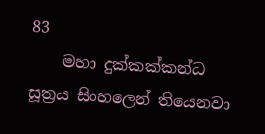83
    මහා දුක්කක්කන්ධ සූත්‍රය සිංහලෙන් තියෙනවා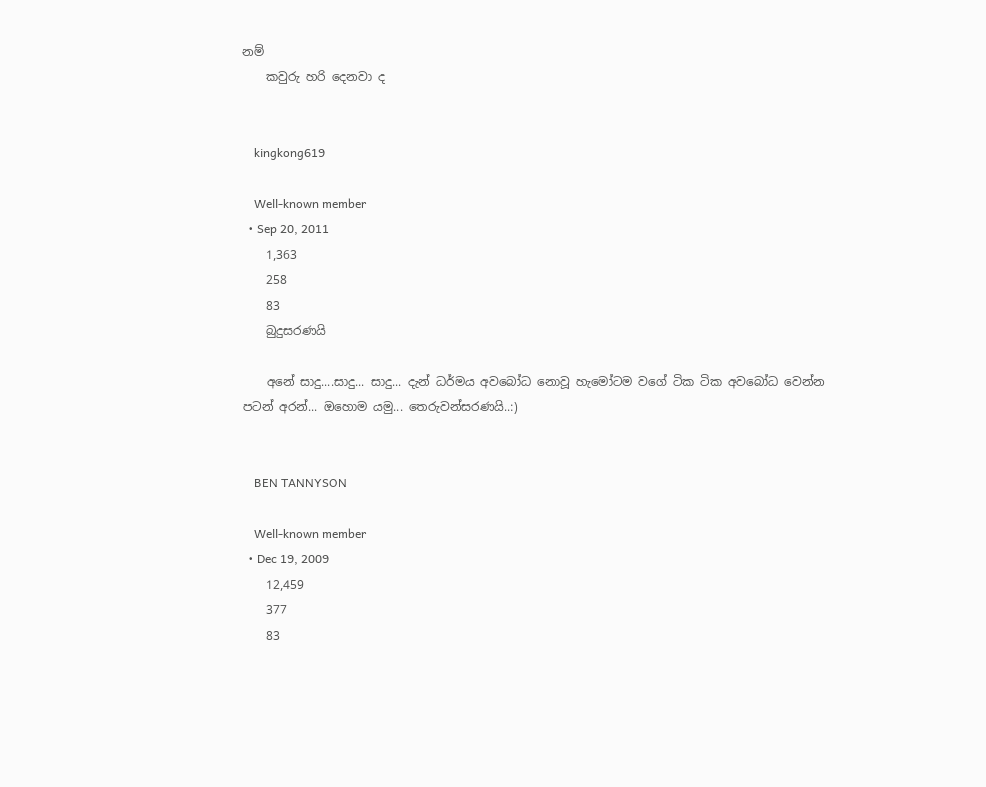නම්
    කවුරු හරි දෙනවා ද


    kingkong619

    Well-known member
  • Sep 20, 2011
    1,363
    258
    83
    බුදුසරණයි

    අනේ සාදු....සාදු... සාදු... දැන් ධර්මය අවබෝධ නොවූ හැමෝටම වගේ ටික ටික අවබෝධ වෙන්න පටන් අරන්... ඔහොම යමු... තෙරුවන්සරණයි..:)


    BEN TANNYSON

    Well-known member
  • Dec 19, 2009
    12,459
    377
    83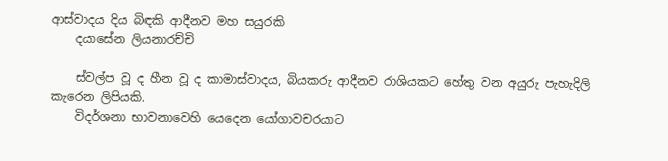ආස්වාදය දිය බිඳකි ආදීනව මහ සයුරකි
    දයාසේන ලියනාරච්චි

    ස්වල්ප වූ ද හීන වූ ද කාමාස්වාදය, බියකරු ආදීනව රාශියකට හේතු වන අයුරු පැහැදිලි කැරෙන ලිපියකි.
    විදර්ශනා භාවනාවෙහි යෙදෙන යෝගාවචරයාට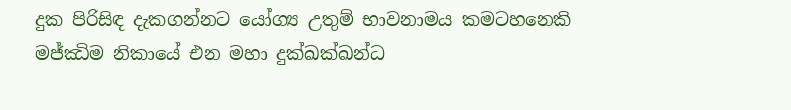දුක පිරිසිඳ දැකගන්නට යෝග්‍ය උතුම් භාවනාමය කමටහනෙකි මජ්ඣිම නිකායේ එන මහා දුක්ඛක්ඛන්ධ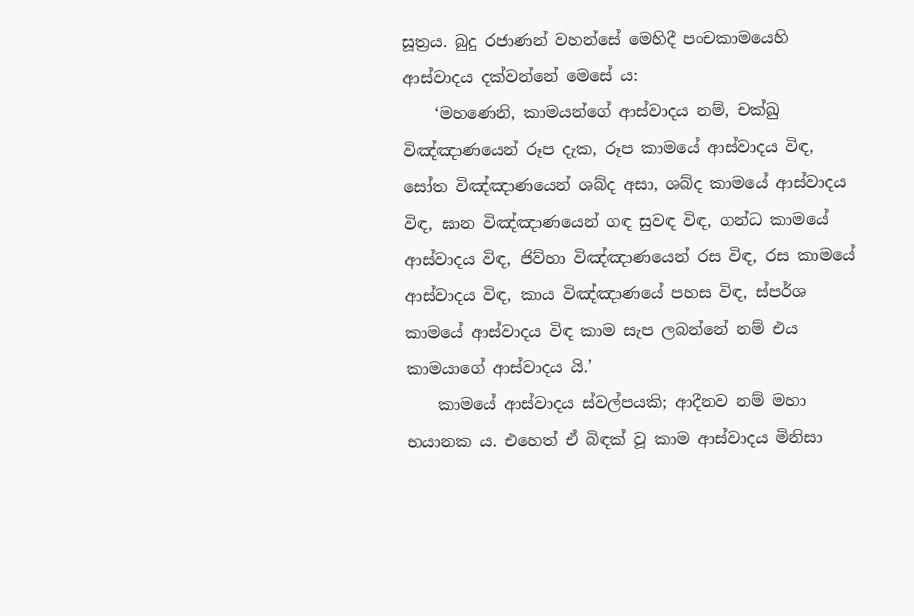සූත්‍රය. බුදු රජාණන් වහන්සේ මෙහිදී පංචකාමයෙහි ආස්වාදය දක්වන්නේ මෙසේ ය:
    ‘මහණෙනි, කාමයන්ගේ ආස්වාදය නම්, චක්ඛු විඤ්ඤාණයෙන් රූප දැක, රූප කාමයේ ආස්වාදය විඳ, සෝත විඤ්ඤාණයෙන් ශබ්ද අසා, ශබ්ද කාමයේ ආස්වාදය විඳ, ඝාන විඤ්ඤාණයෙන් ගඳ සුවඳ විඳ, ගන්ධ කාමයේ ආස්වාදය විඳ, ජිව්හා විඤ්ඤාණයෙන් රස විඳ, රස කාමයේ ආස්වාදය විඳ, කාය විඤ්ඤාණයේ පහස විඳ, ස්පර්ශ කාමයේ ආස්වාදය විඳ කාම සැප ලබන්නේ නම් එය කාමයාගේ ආස්වාදය යි.’
    කාමයේ ආස්වාදය ස්වල්පයකි; ආදීනව නම් මහා භයානක ය. එහෙත් ඒ බිඳක් වූ කාම ආස්වාදය මිනිසා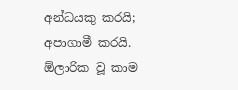අන්ධයකු කරයි; අපාගාමී කරයි. ඕලාරික වූ කාම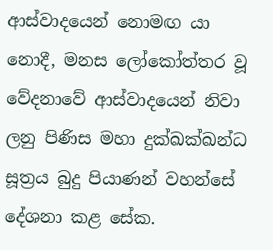ආස්වාදයෙන් නොමඟ යා නොදී, මනස ලෝකෝත්තර වූ වේදනාවේ ආස්වාදයෙන් නිවා ලනු පිණිස මහා දුක්ඛක්ඛන්ධ සූත්‍රය බුදු පියාණන් වහන්සේ දේශනා කළ සේක.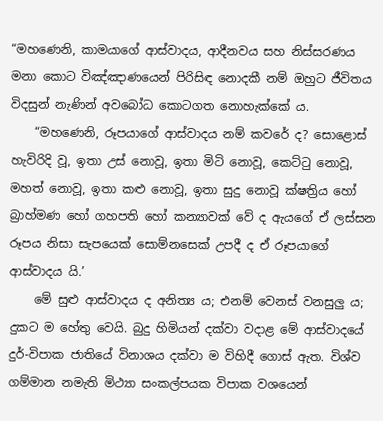“මහණෙනි, කාමයාගේ ආස්වාදය, ආදීනවය සහ නිස්සරණය මනා කොට විඤ්ඤාණයෙන් පිරිසිඳ නොදකී නම් ඔහුට ජීවිතය විදසුන් නැණින් අවබෝධ කොටගත නොහැක්කේ ය.
    “මහණෙනි, රූපයාගේ ආස්වාදය නම් කවරේ ද? සොළොස් හැවිරිදි වූ, ඉතා උස් නොවූ, ඉතා මිටි නොවූ, කෙට්ටු නොවූ, මහත් නොවූ, ඉතා කළු නොවූ, ඉතා සුදු නොවූ ක්ෂත්‍රිය හෝ බ්‍රාහ්මණ හෝ ගහපති හෝ කන්‍යාවක් වේ ද ඇයගේ ඒ ලස්සන රූපය නිසා සැපයෙක් සොම්නසෙක් උපදී ද ඒ රූපයාගේ ආස්වාදය යි.’
    මේ සුළු ආස්වාදය ද අනිත්‍ය ය; එනම් වෙනස් වනසුලු ය; දුකට ම හේතු වෙයි. බුදු හිමියන් දක්වා වදාළ මේ ආස්වාදයේ දුර්-විපාක ජාතියේ විනාශය දක්වා ම විහිදී ගොස් ඇත. විශ්ව ගම්මාන නමැති මිථ්‍යා සංකල්පයක විපාක වශයෙන්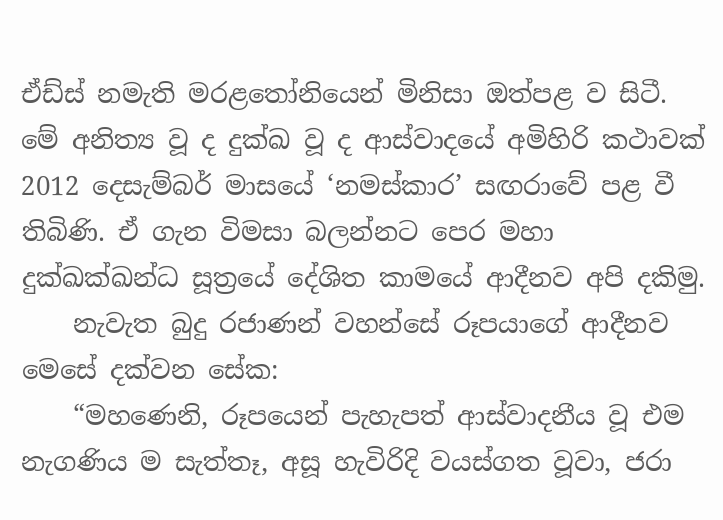ඒඩ්ස් නමැති මරළතෝනියෙන් මිනිසා ඔත්පළ ව සිටී. මේ අනිත්‍ය වූ ද දුක්ඛ වූ ද ආස්වාදයේ අමිහිරි කථාවක් 2012 දෙසැම්බර් මාසයේ ‘නමස්කාර’ සඟරාවේ පළ වී තිබිණි. ඒ ගැන විමසා බලන්නට පෙර මහා දුක්ඛක්ඛන්ධ සූත්‍රයේ දේශිත කාමයේ ආදීනව අපි දකිමු.
    නැවැත බුදු රජාණන් වහන්සේ රූපයාගේ ආදීනව මෙසේ දක්වන සේක:
    “මහණෙනි, රූපයෙන් පැහැපත් ආස්වාදනීය වූ එම නැගණිය ම සැත්තෑ, අසූ හැවිරිදි වයස්ගත වූවා, ජරා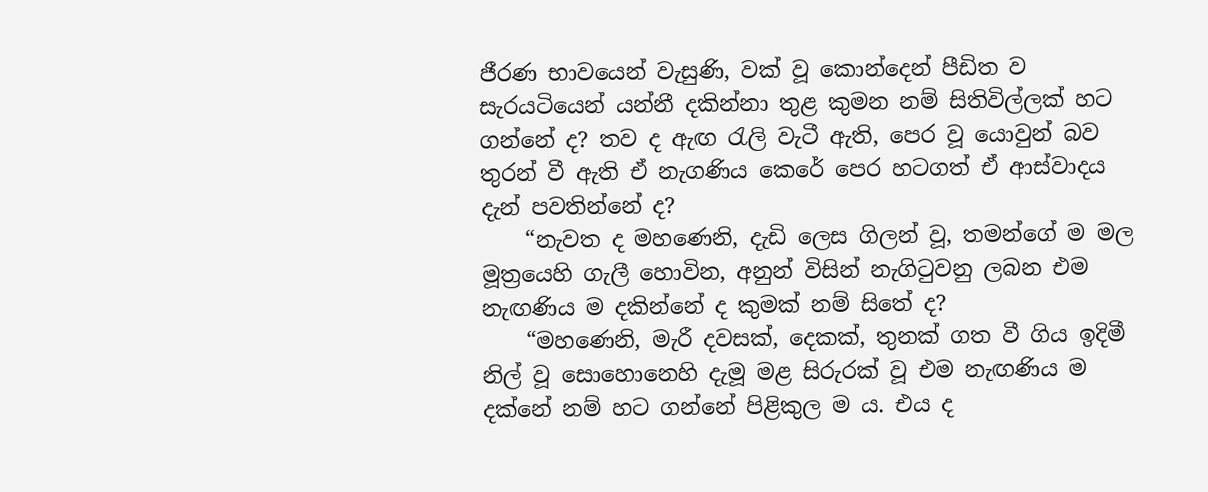ජීරණ භාවයෙන් වැසුණි, වක් වූ කොන්දෙන් පීඩිත ව සැරයටියෙන් යන්නී දකින්නා තුළ කුමන නම් සිතිවිල්ලක් හට ගන්නේ ද? තව ද ඇඟ රැලි වැටී ඇති, පෙර වූ යොවුන් බව තුරන් වී ඇති ඒ නැගණිය කෙරේ පෙර හටගත් ඒ ආස්වාදය දැන් පවතින්නේ ද?
    “නැවත ද මහණෙනි, දැඩි ලෙස ගිලන් වූ, තමන්ගේ ම මල මූත්‍රයෙහි ගැලී හොවින, අනුන් විසින් නැගිටුවනු ලබන එම නැඟණිය ම දකින්නේ ද කුමක් නම් සිතේ ද?
    “මහණෙනි, මැරී දවසක්, දෙකක්, තුනක් ගත වී ගිය ඉදිමී නිල් වූ සොහොනෙහි දැමූ මළ සිරුරක් වූ එම නැඟණිය ම දක්නේ නම් හට ගන්නේ පිළිකුල ම ය. එය ද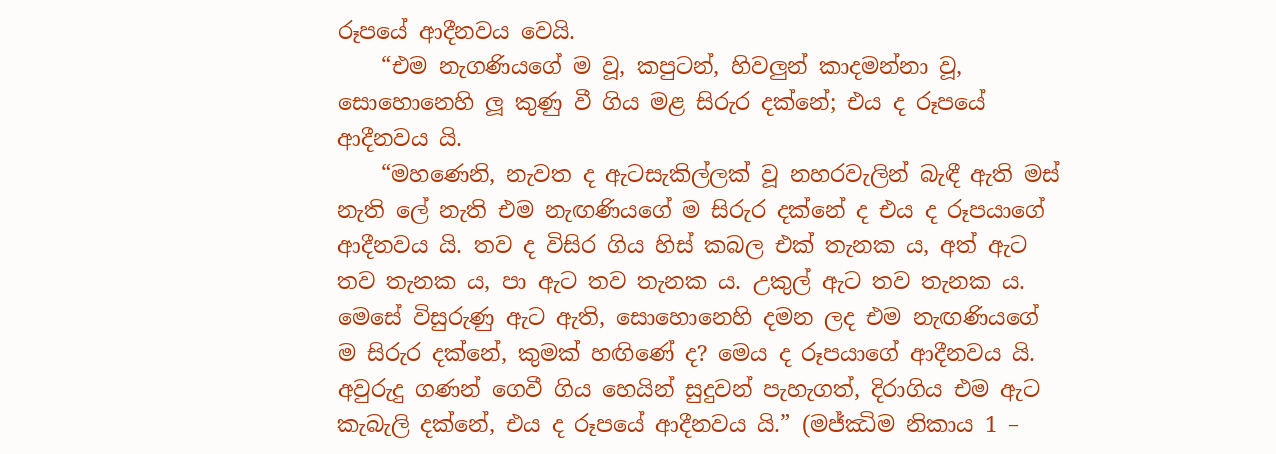රූපයේ ආදීනවය වෙයි.
    “එම නැගණියගේ ම වූ, කපුටන්, හිවලුන් කාදමන්නා වූ, සොහොනෙහි ලූ කුණු වී ගිය මළ සිරුර දක්නේ; එය ද රූපයේ ආදීනවය යි.
    “මහණෙනි, නැවත ද ඇටසැකිල්ලක් වූ නහරවැලින් බැඳී ඇති මස් නැති ලේ නැති එම නැඟණියගේ ම සිරුර දක්නේ ද එය ද රූපයාගේ ආදීනවය යි. තව ද විසිර ගිය හිස් කබල එක් තැනක ය, අත් ඇට තව තැනක ය, පා ඇට තව තැනක ය. උකුල් ඇට තව තැනක ය. මෙසේ විසුරුණු ඇට ඇති, සොහොනෙහි දමන ලද එම නැඟණියගේ ම සිරුර දක්නේ, කුමක් හඟිණේ ද? මෙය ද රූපයාගේ ආදීනවය යි. අවුරුදු ගණන් ගෙවී ගිය හෙයින් සුදුවන් පැහැගත්, දිරාගිය එම ඇට කැබැලි දක්නේ, එය ද රූපයේ ආදීනවය යි.” (මජ්ඣිම නිකාය 1 –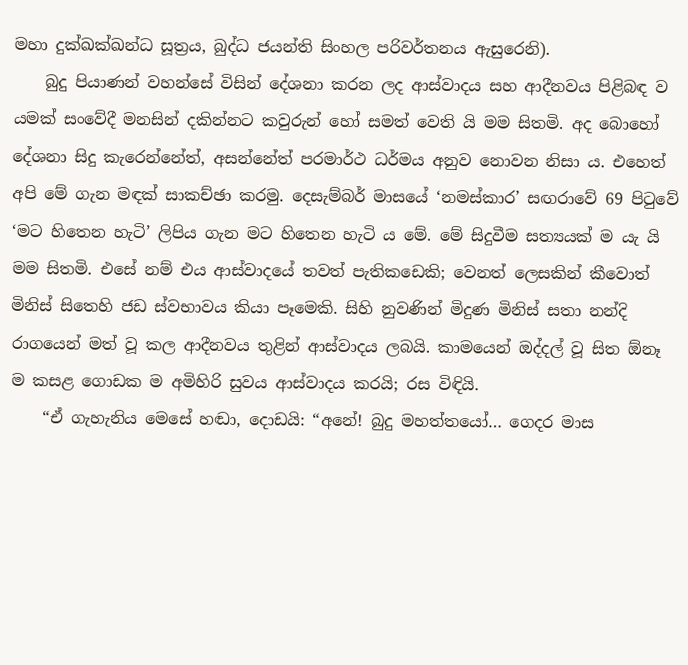මහා දුක්ඛක්ඛන්ධ සූත්‍රය, බුද්ධ ජයන්ති සිංහල පරිවර්තනය ඇසුරෙනි).
    බුදු පියාණන් වහන්සේ විසින් දේශනා කරන ලද ආස්වාදය සහ ආදීනවය පිළිබඳ ව යමක් සංවේදී මනසින් දකින්නට කවුරුන් හෝ සමත් වෙති යි මම සිතමි. අද බොහෝ දේශනා සිදු කැරෙන්නේත්, අසන්නේත් පරමාර්ථ ධර්මය අනුව නොවන නිසා ය. එහෙත් අපි මේ ගැන මඳක් සාකච්ඡා කරමු. දෙසැම්බර් මාසයේ ‘නමස්කාර’ සඟරාවේ 69 පිටුවේ ‘මට හිතෙන හැටි’ ලිපිය ගැන මට හිතෙන හැටි ය මේ. මේ සිදුවීම සත්‍යයක් ම යැ යි මම සිතමි. එසේ නම් එය ආස්වාදයේ තවත් පැතිකඩෙකි; වෙනත් ලෙසකින් කීවොත් මිනිස් සිතෙහි ජඩ ස්වභාවය කියා පෑමෙකි. සිහි නුවණින් මිදුණ මිනිස් සතා නන්දි රාගයෙන් මත් වූ කල ආදීනවය තුළින් ආස්වාදය ලබයි. කාමයෙන් ඔද්දල් වූ සිත ඕනෑ ම කසළ ගොඩක ම අමිහිරි සුවය ආස්වාදය කරයි; රස විඳියි.
    “ඒ ගැහැනිය මෙසේ හඬා, දොඩයි: “අනේ! බුදු මහත්තයෝ… ගෙදර මාස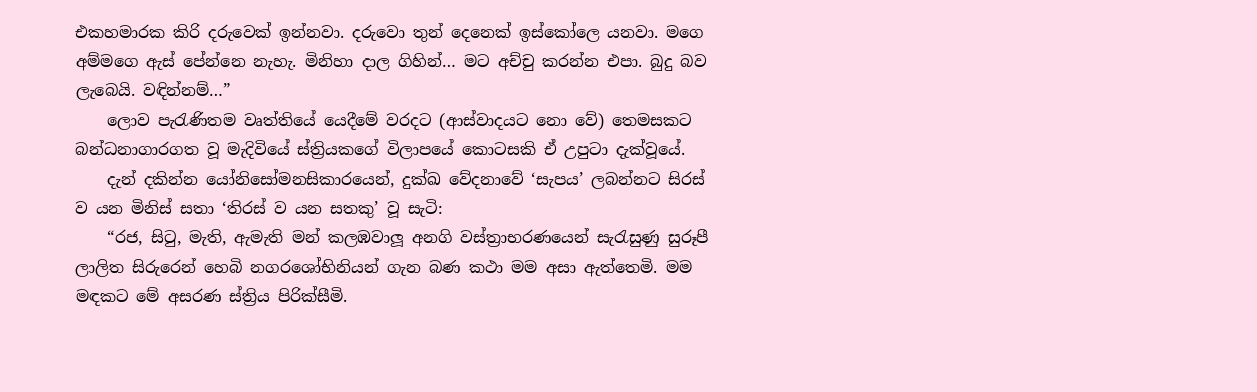එකහමාරක කිරි දරුවෙක් ඉන්නවා. දරුවො තුන් දෙනෙක් ඉස්කෝලෙ යනවා. මගෙ අම්මගෙ ඇස් පේන්නෙ නැහැ. මිනිහා දාල ගිහින්… මට අච්චු කරන්න එපා. බුදු බව ලැබෙයි. වඳින්නම්…”
    ලොව පැරැණිතම වෘත්තියේ යෙදීමේ වරදට (ආස්වාදයට නො වේ) තෙමසකට බන්ධනාගාරගත වූ මැදිවියේ ස්ත්‍රියකගේ විලාපයේ කොටසකි ඒ උපුටා දැක්වූයේ.
    දැන් දකින්න යෝනිසෝමනසිකාරයෙන්, දුක්ඛ වේදනාවේ ‘සැපය’ ලබන්නට සිරස් ව යන මිනිස් සතා ‘තිරස් ව යන සතකු’ වූ සැටි:
    “රජ, සිටු, මැති, ඇමැති මන් කලඹවාලූ අනගි වස්ත්‍රාභරණයෙන් සැරැසුණු සුරූපී ලාලිත සිරුරෙන් හෙබි නගරශෝභිනියන් ගැන බණ කථා මම අසා ඇත්තෙමි. මම මඳකට මේ අසරණ ස්ත්‍රිය පිරික්සීමි.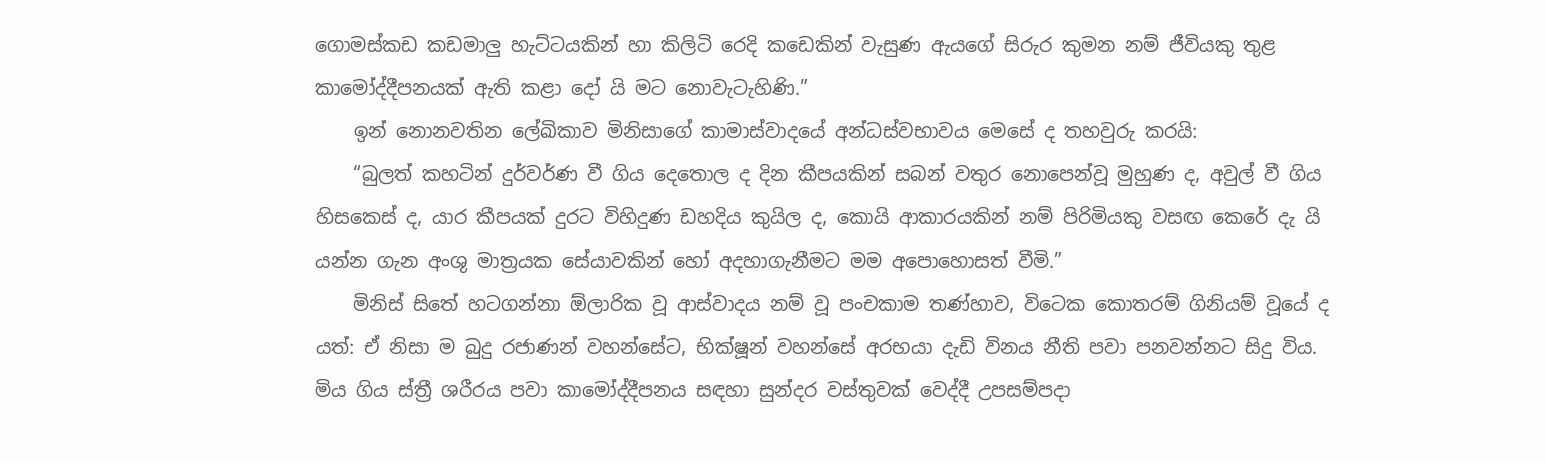ගොමස්කඩ කඩමාලු හැට්ටයකින් හා කිලිටි රෙදි කඩෙකින් වැසුණ ඇයගේ සිරුර කුමන නම් ජීවියකු තුළ කාමෝද්දීපනයක් ඇති කළා දෝ යි මට නොවැටැහිණි.”
    ඉන් නොනවතින ලේඛිකාව මිනිසාගේ කාමාස්වාදයේ අන්ධස්වභාවය මෙසේ ද තහවුරු කරයි:
    “බුලත් කහටින් දුර්වර්ණ වී ගිය දෙතොල ද දින කීපයකින් සබන් වතුර නොපෙන්වූ මුහුණ ද, අවුල් වී ගිය හිසකෙස් ද, යාර කීපයක් දුරට විහිදුණ ඩහදිය කුයිල ද, කොයි ආකාරයකින් නම් පිරිමියකු වසඟ කෙරේ දැ යි යන්න ගැන අංශු මාත්‍රයක සේයාවකින් හෝ අදහාගැනීමට මම අපොහොසත් වීමි.”
    මිනිස් සිතේ හටගන්නා ඕලාරික වූ ආස්වාදය නම් වූ පංචකාම තණ්හාව, විටෙක කොතරම් ගිනියම් වූයේ ද යත්: ඒ නිසා ම බුදු රජාණන් වහන්සේට, භික්ෂූන් වහන්සේ අරභයා දැඩි විනය නීති පවා පනවන්නට සිදු විය. මිය ගිය ස්ත්‍රී ශරීරය පවා කාමෝද්දීපනය සඳහා සුන්දර වස්තුවක් වෙද්දී උපසම්පදා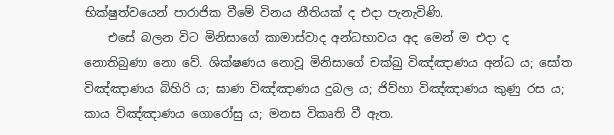භික්ෂුත්වයෙන් පාරාජික වීමේ විනය නීතියක් ද එදා පැනැවිණි.
    එසේ බලන විට මිනිසාගේ කාමාස්වාද අන්ධභාවය අද මෙන් ම එදා ද නොතිබුණා නො වේ. ශික්ෂණය නොවූ මිනිසාගේ චක්ඛු විඤ්ඤාණය අන්ධ ය; සෝත විඤ්ඤාණය බිහිරි ය; ඝාණ විඤ්ඤාණය දුබල ය; ජිව්හා විඤ්ඤාණය කුණු රස ය; කාය විඤ්ඤාණය ගොරෝසු ය; මනස විකෘති වී ඇත.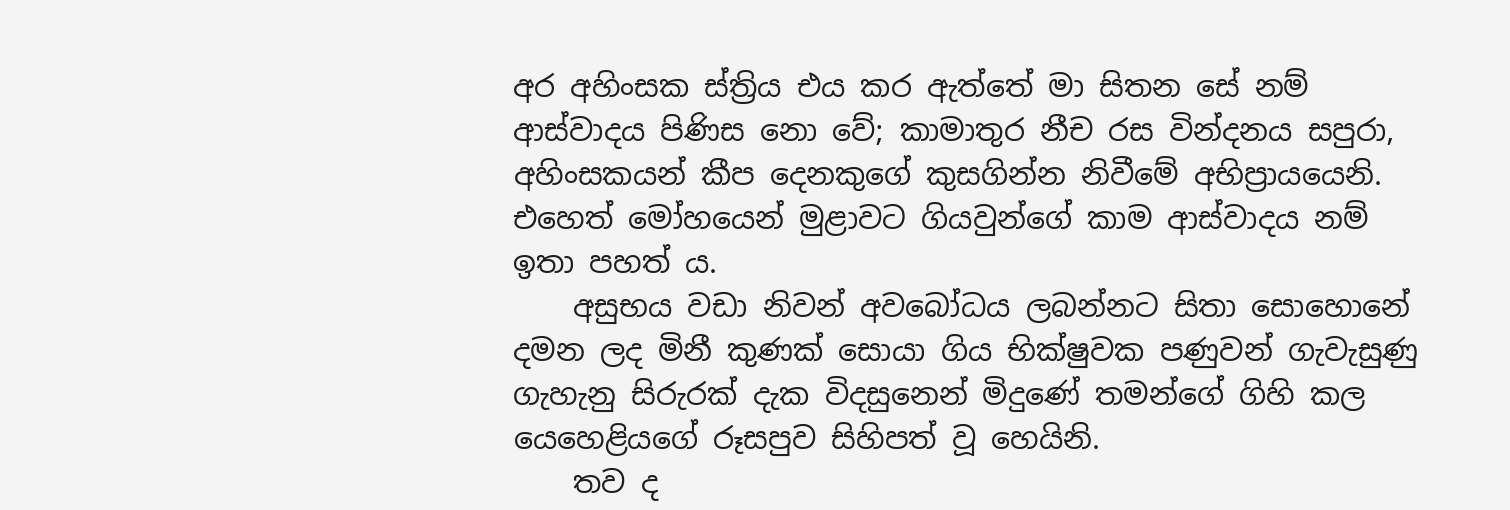අර අහිංසක ස්ත්‍රිය එය කර ඇත්තේ මා සිතන සේ නම් ආස්වාදය පිණිස නො වේ; කාමාතුර නීච රස වින්දනය සපුරා, අහිංසකයන් කීප දෙනකුගේ කුසගින්න නිවීමේ අභිප්‍රායයෙනි. එහෙත් මෝහයෙන් මුළාවට ගියවුන්ගේ කාම ආස්වාදය නම් ඉතා පහත් ය.
    අසුභය වඩා නිවන් අවබෝධය ලබන්නට සිතා සොහොනේ දමන ලද මිනී කුණක් සොයා ගිය භික්ෂුවක පණුවන් ගැවැසුණු ගැහැනු සිරුරක් දැක විදසුනෙන් මිදුණේ තමන්ගේ ගිහි කල යෙහෙළියගේ රූසපුව සිහිපත් වූ හෙයිනි.
    තව ද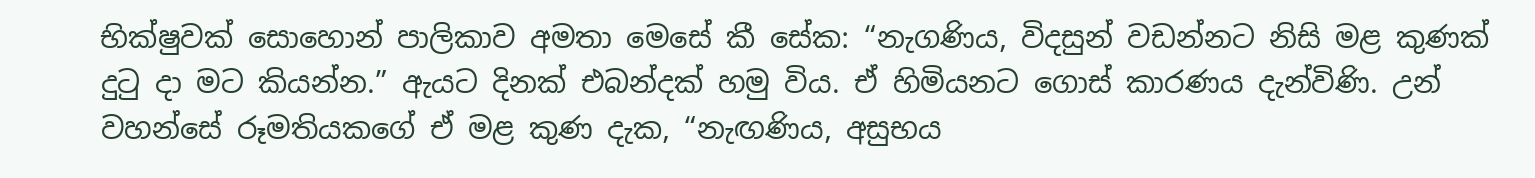භික්ෂුවක් සොහොන් පාලිකාව අමතා මෙසේ කී සේක: “නැගණිය, විදසුන් වඩන්නට නිසි මළ කුණක් දුටු දා මට කියන්න.” ඇයට දිනක් එබන්දක් හමු විය. ඒ හිමියනට ගොස් කාරණය දැන්විණි. උන් වහන්සේ රූමතියකගේ ඒ මළ කුණ දැක, “නැඟණිය, අසුභය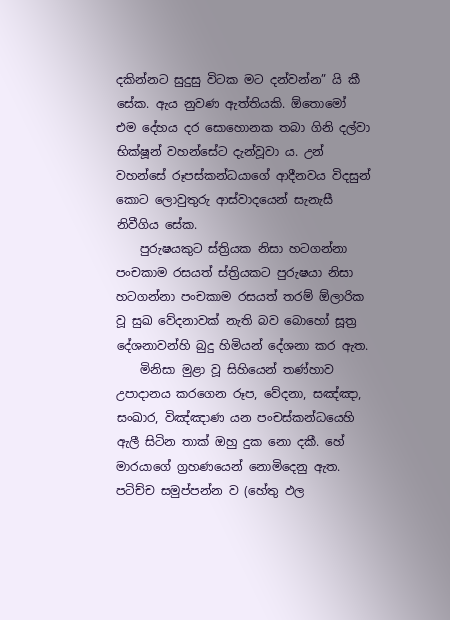දකින්නට සුදුසු විටක මට දන්වන්න” යි කී සේක. ඇය නුවණ ඇත්තියකි. ඕතොමෝ එම දේහය දර සොහොනක තබා ගිනි දල්වා භික්ෂූන් වහන්සේට දැන්වූවා ය. උන් වහන්සේ රූපස්කන්ධයාගේ ආදීනවය විදසුන් කොට ලොවුතුරු ආස්වාදයෙන් සැනැසී නිවීගිය සේක.
    පුරුෂයකුට ස්ත්‍රියක නිසා හටගන්නා පංචකාම රසයත් ස්ත්‍රියකට පුරුෂයා නිසා හටගන්නා පංචකාම රසයත් තරම් ඕලාරික වූ සුඛ වේදනාවක් නැති බව බොහෝ සූත්‍ර දේශනාවන්හි බුදු හිමියන් දේශනා කර ඇත.
    මිනිසා මුළා වූ සිහියෙන් තණ්හාව උපාදානය කරගෙන රූප, වේදනා, සඤ්ඤා, සංඛාර, විඤ්ඤාණ යන පංචස්කන්ධයෙහි ඇලී සිටින තාක් ඔහු දුක නො දකී. හේ මාරයාගේ ග්‍රහණයෙන් නොමිදෙනු ඇත. පටිච්ච සමුප්පන්න ව (හේතු ඵල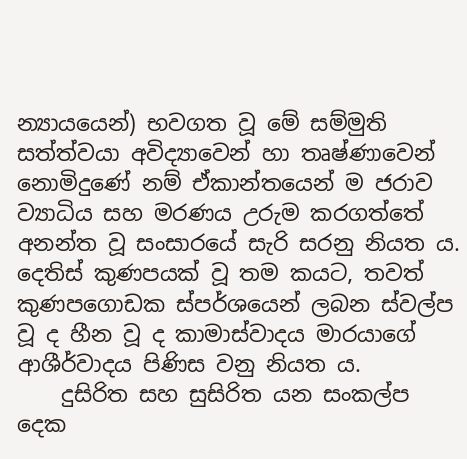න්‍යායයෙන්) භවගත වූ මේ සම්මුති සත්ත්වයා අවිද්‍යාවෙන් හා තෘෂ්ණාවෙන් නොමිදුණේ නම් ඒකාන්තයෙන් ම ජරාව ව්‍යාධිය සහ මරණය උරුම කරගත්තේ අනන්ත වූ සංසාරයේ සැරි සරනු නියත ය. දෙතිස් කුණපයක් වූ තම කයට, තවත් කුණපගොඩක ස්පර්ශයෙන් ලබන ස්වල්ප වූ ද හීන වූ ද කාමාස්වාදය මාරයාගේ ආශීර්වාදය පිණිස වනු නියත ය.
    දුසිරිත සහ සුසිරිත යන සංකල්ප දෙක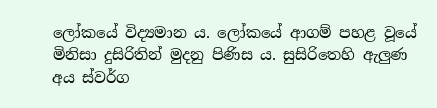ලෝකයේ විද්‍යමාන ය. ලෝකයේ ආගම් පහළ වූයේ මිනිසා දුසිරිතින් මුදනු පිණිස ය. සුසිරිතෙහි ඇලුණ අය ස්වර්ග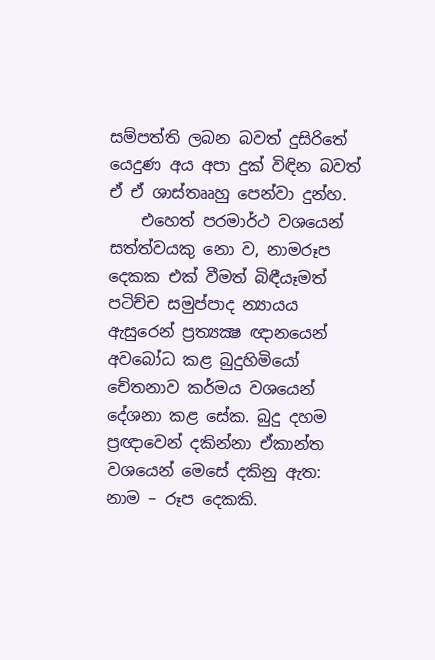සම්පත්ති ලබන බවත් දුසිරිතේ යෙදුණ අය අපා දුක් විඳින බවත් ඒ ඒ ශාස්තෲහු පෙන්වා දුන්හ.
    එහෙත් පරමාර්ථ වශයෙන් සත්ත්වයකු නො ව, නාමරූප දෙකක එක් වීමත් බිඳීයෑමත් පටිච්ච සමුප්පාද න්‍යායය ඇසුරෙන් ප්‍රත්‍යක්‍ෂ ඥානයෙන් අවබෝධ කළ බුදුහිමියෝ චේතනාව කර්මය වශයෙන් දේශනා කළ සේක. බුදු දහම ප්‍රඥාවෙන් දකින්නා ඒකාන්ත වශයෙන් මෙසේ දකිනු ඇත: නාම – රූප දෙකකි.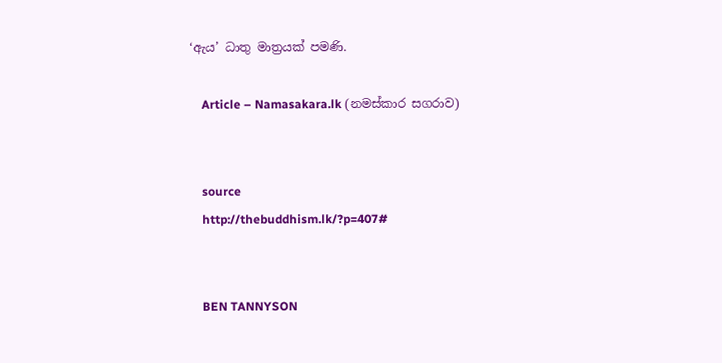‘ඇය’ ධාතු මාත්‍රයක් පමණි.

    Article – Namasakara.lk (නමස්කාර සගරාව)


    source
    http://thebuddhism.lk/?p=407#


    BEN TANNYSON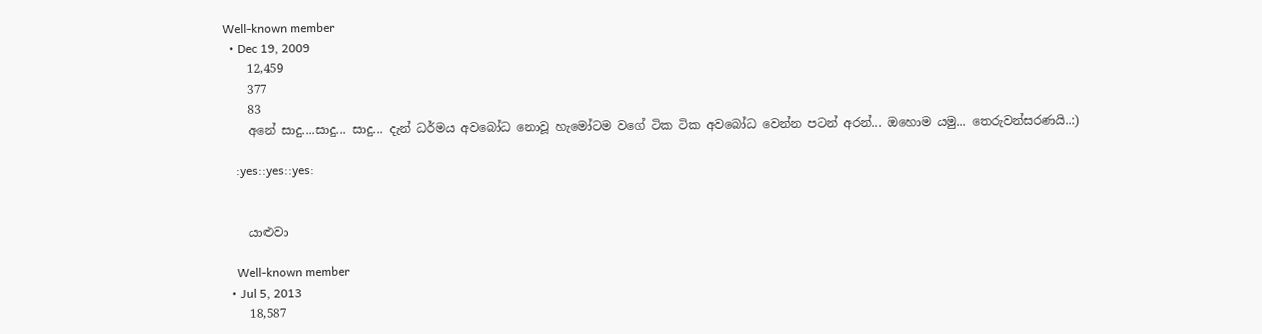Well-known member
  • Dec 19, 2009
    12,459
    377
    83
    අනේ සාදු....සාදු... සාදු... දැන් ධර්මය අවබෝධ නොවූ හැමෝටම වගේ ටික ටික අවබෝධ වෙන්න පටන් අරන්... ඔහොම යමු... තෙරුවන්සරණයි..:)

    :yes::yes::yes:


    යාළුවා

    Well-known member
  • Jul 5, 2013
    18,587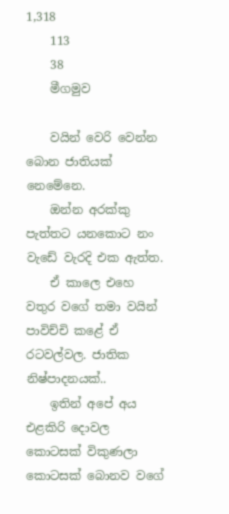1,318
    113
    38
    මීගමුව

    වයින් වෙරි වෙන්න බොන ජාතියක් නෙමේනෙ.
    ඔන්න අරක්කු පැත්තට යනකොට නං වැඩේ වැරදි එක ඇත්ත.
    ඒ කාලෙ එහෙ වතුර වගේ තමා වයින් පාවිච්චි කළේ ඒ රටවල්වල. ජාතික නිෂ්පාදනයක්..
    ඉතින් අපේ අය එළකිරි දොවල කොටසක් විකුණලා කොටසක් බොනව වගේ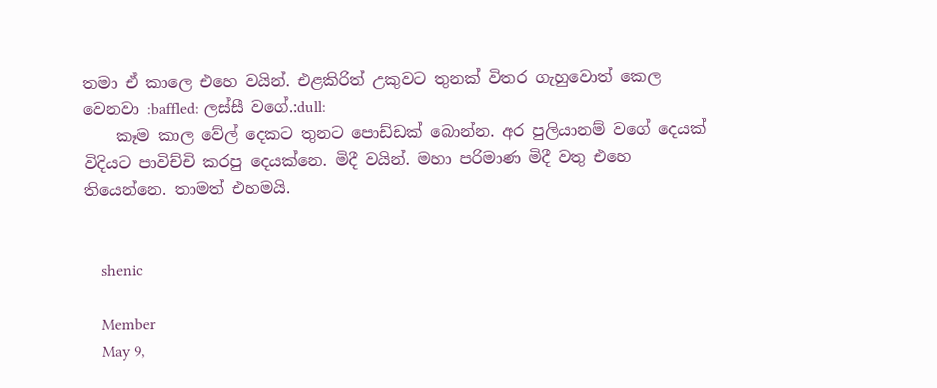තමා ඒ කාලෙ එහෙ වයින්. එළකිරිත් උකුවට තුනක් විතර ගැහුවොත් කෙල වෙනවා :baffled: ලස්සී වගේ.:dull:
    කෑම කාල වේල් දෙකට තුනට පොඩ්ඩක් බොන්න. අර පුලියානම් වගේ දෙයක් විදියට පාවිච්චි කරපු දෙයක්නෙ. මිදී වයින්. මහා පරිමාණ මිදී වතු එහෙ තියෙන්නෙ. තාමත් එහමයි.


    shenic

    Member
    May 9,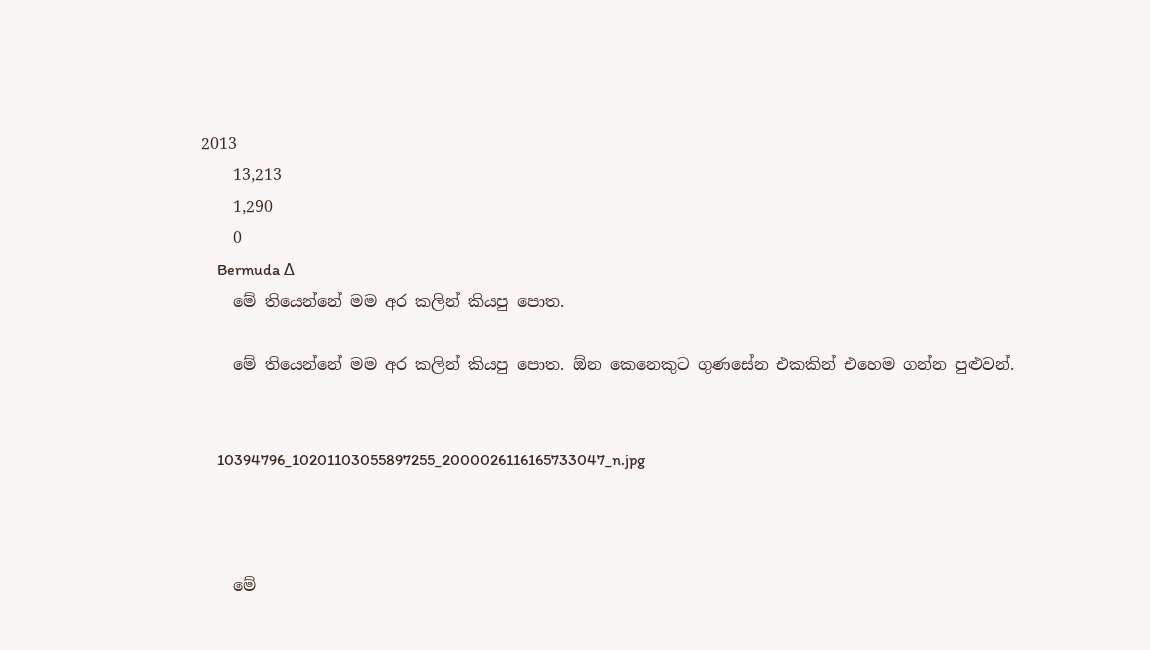2013
    13,213
    1,290
    0
    Bermuda ∆
    මේ තියෙන්නේ මම අර කලින් කියපු පොත.

    මේ තියෙන්නේ මම අර කලින් කියපු පොත. ඕන කෙනෙකුට ගුණසේන එකකින් එහෙම ගන්න පුළුවන්.


    10394796_10201103055897255_2000026116165733047_n.jpg



    මේ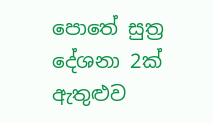පොතේ සුත්‍ර දේශනා 2ක් ඇතුළුව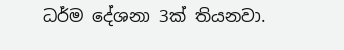ධර්ම දේශනා 3ක් තියනවා.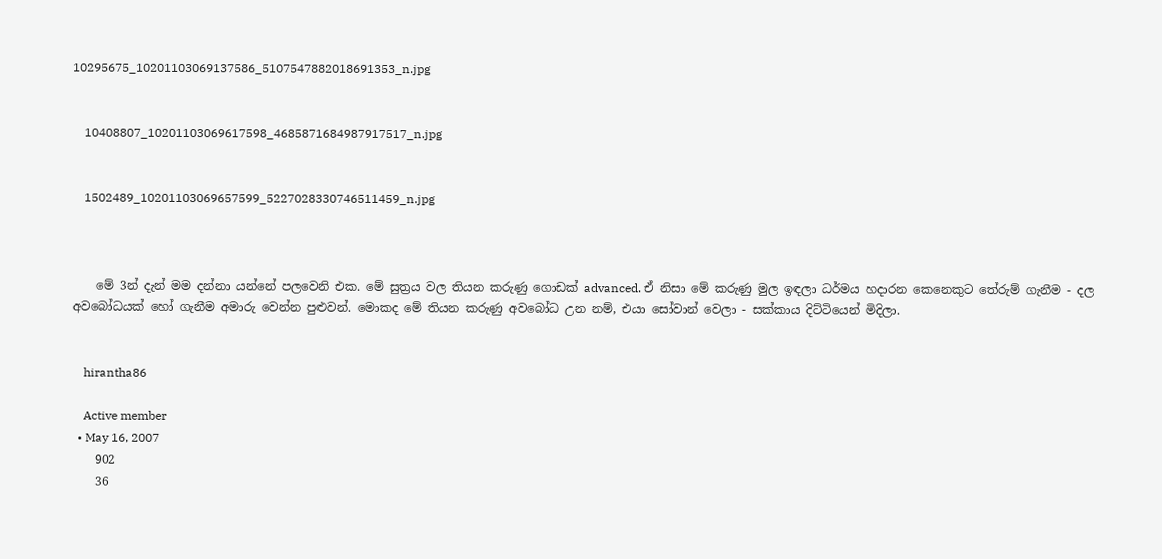10295675_10201103069137586_5107547882018691353_n.jpg


    10408807_10201103069617598_4685871684987917517_n.jpg


    1502489_10201103069657599_5227028330746511459_n.jpg



    මේ 3න් දැන් මම දන්නා යන්නේ පලවෙනි එක. මේ සුත්‍රය වල තියන කරුණු ගොඩක් advanced. ඒ නිසා මේ කරුණු මුල ඉඳලා ධර්මය හදාරන කෙනෙකුට තේරුම් ගැනීම - දල අවබෝධයක් හෝ ගැනීම අමාරු වෙන්න පුළුවන්. මොකද මේ තියන කරුණු අවබෝධ උන නම්, එයා සෝවාන් වෙලා - සක්කාය දිට්ටියෙන් මිදිලා.


    hirantha86

    Active member
  • May 16, 2007
    902
    36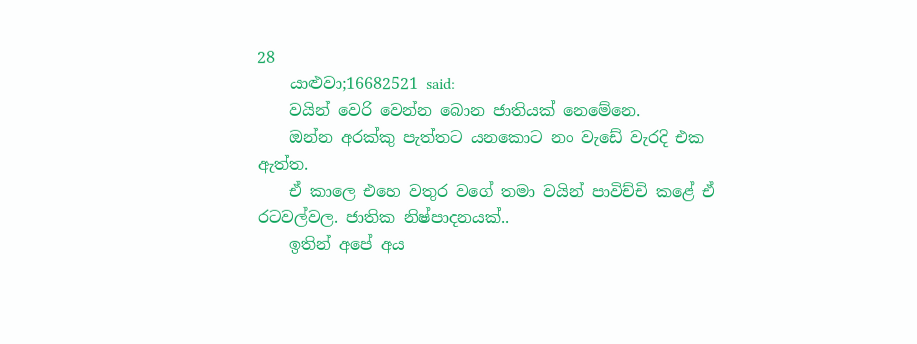28
    යාළුවා;16682521 said:
    වයින් වෙරි වෙන්න බොන ජාතියක් නෙමේනෙ.
    ඔන්න අරක්කු පැත්තට යනකොට නං වැඩේ වැරදි එක ඇත්ත.
    ඒ කාලෙ එහෙ වතුර වගේ තමා වයින් පාවිච්චි කළේ ඒ රටවල්වල. ජාතික නිෂ්පාදනයක්..
    ඉතින් අපේ අය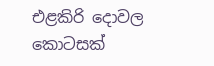එළකිරි දොවල කොටසක්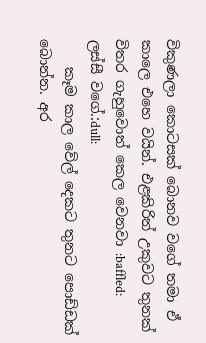විකුණලා කොටසක් බොනව වගේ තමා ඒ කාලෙ එහෙ වයින්. එළකිරිත් උකුවට තුනක් විතර ගැහුවොත් කෙල වෙනවා :baffled: ලස්සී වගේ.:dull:
    කෑම කාල වේල් දෙකට තුනට පොඩ්ඩක් බොන්න. අර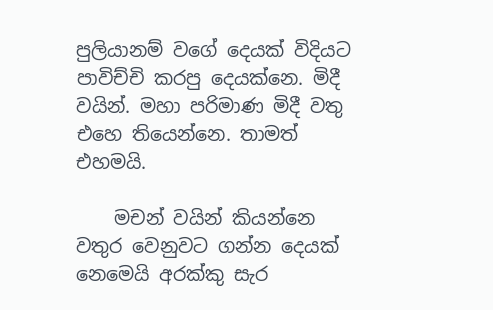පුලියානම් වගේ දෙයක් විදියට පාවිච්චි කරපු දෙයක්නෙ. මිදී වයින්. මහා පරිමාණ මිදී වතු එහෙ තියෙන්නෙ. තාමත් එහමයි.

    මචන් වයින් කියන්නෙ වතුර වෙනුවට ගන්න දෙයක් නෙමෙයි අරක්කු සැර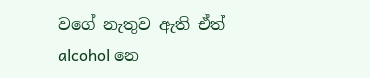වගේ නැතුව ඇති ඒත් alcohol නෙ